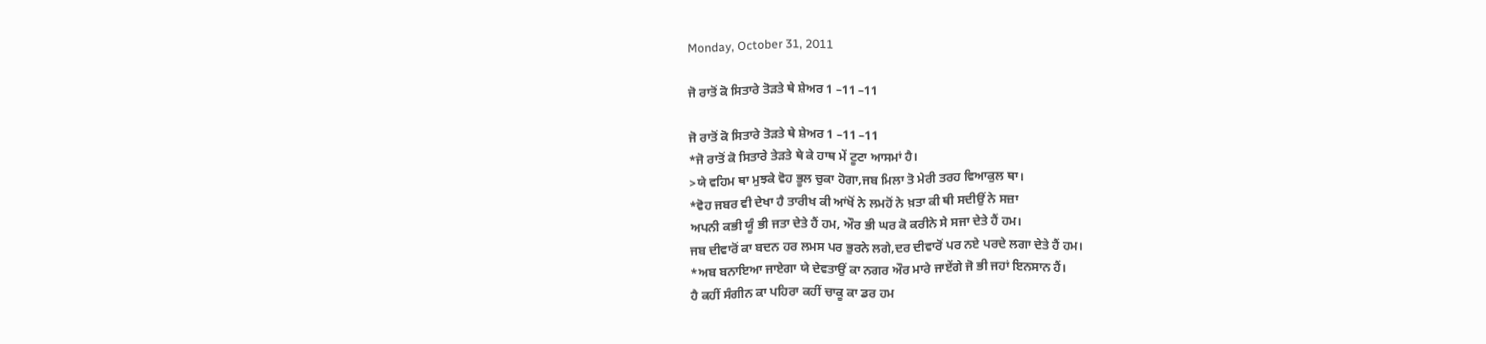Monday, October 31, 2011

ਜੋ ਰਾਤੋਂ ਕੋ ਸਿਤਾਰੇ ਤੋੜਤੇ ਥੇ ਸ਼ੇਅਰ 1 –11 –11

ਜੋ ਰਾਤੋਂ ਕੋ ਸਿਤਾਰੇ ਤੋੜਤੇ ਥੇ ਸ਼ੇਅਰ 1 –11 –11
*ਜੋ ਰਾਤੋਂ ਕੋ ਸਿਤਾਰੇ ਤੇੜਤੇ ਥੇ ਕੇ ਹਾਥ ਮੇਂ ਟੂਟਾ ਆਸਮਾਂ ਹੈ।
>ਯੇ ਵਹਿਮ ਥਾ ਮੁਝਕੇ ਵੋਹ ਭੂਲ ਚੁਕਾ ਹੋਗਾ,ਜਬ ਮਿਲਾ ਤੋ ਮੇਰੀ ਤਰਹ ਵਿਆਕੁਲ ਥਾ।
*ਵੋਹ ਜਬਰ ਵੀ ਦੇਖਾ ਹੈ ਤਾਰੀਖ ਕੀ ਆਂਖੋਂ ਨੇ ਲਮਹੋਂ ਨੇ ਖ਼ਤਾ ਕੀ ਥੀ ਸਦੀਉਂ ਨੇ ਸਜ਼ਾ
ਅਪਨੀ ਕਭੀ ਯੂੰ ਭੀ ਜਤਾ ਦੇਤੇ ਹੈਂ ਹਮ, ਔਰ ਭੀ ਘਰ ਕੋ ਕਰੀਨੇ ਸੇ ਸਜਾ ਦੇਤੇ ਹੈਂ ਹਮ।
ਜਬ ਦੀਵਾਰੋਂ ਕਾ ਬਦਨ ਹਰ ਲਮਸ ਪਰ ਭੁਰਨੇ ਲਗੇ,ਦਰ ਦੀਵਾਰੋਂ ਪਰ ਨਏ ਪਰਦੇ ਲਗਾ ਦੇਤੇ ਹੈਂ ਹਮ।
*ਅਬ ਬਨਾਇਆ ਜਾਏਗਾ ਯੇ ਦੇਵਤਾਉਂ ਕਾ ਨਗਰ ਔਰ ਮਾਰੇ ਜਾਏਂਗੇ ਜੋ ਭੀ ਜਹਾਂ ਇਨਸਾਨ ਹੈਂ।
ਹੈ ਕਹੀਂ ਸੰਗੀਨ ਕਾ ਪਹਿਰਾ ਕਹੀਂ ਚਾਕੂ ਕਾ ਡਰ ਹਮ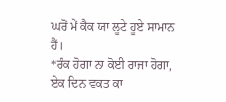ਘਰੋਂ ਮੇਂ ਕੈਕ ਯਾ ਲੂਟੇ ਹੂਏ ਸਾਮਾਨ ਹੈਂ।
*ਰੰਕ ਹੋਗਾ ਨਾ ਕੋਈ ਰਾਜਾ ਹੋਗਾ, ਏਕ ਦਿਨ ਵਕਤ ਕਾ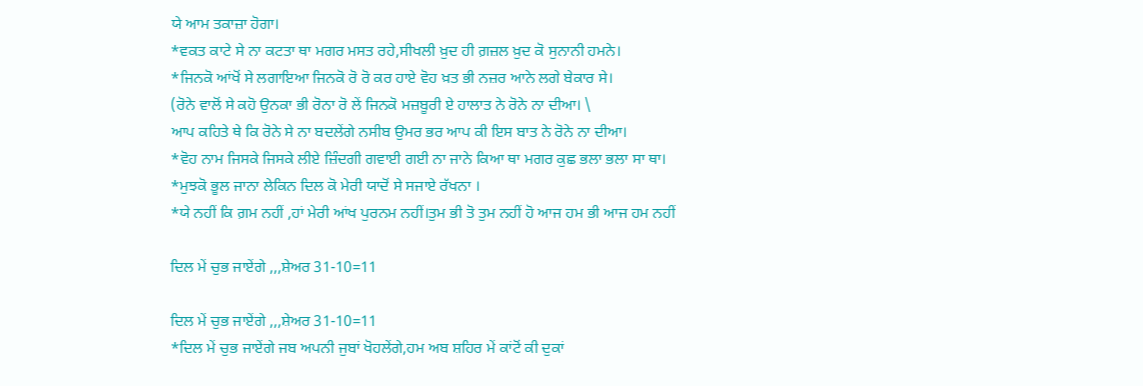ਯੇ ਆਮ ਤਕਾਜ਼ਾ ਹੋਗਾ।
*ਵਕਤ ਕਾਟੇ ਸੇ ਨਾ ਕਟਤਾ ਥਾ ਮਗਰ ਮਸਤ ਰਹੇ,ਸੀਖਲੀ ਖ਼ੁਦ ਹੀ ਗ਼ਜ਼ਲ ਖ਼ੁਦ ਕੋ ਸੁਨਾਨੀ ਹਮਨੇ।
*ਜਿਨਕੋ ਆਂਖੋਂ ਸੇ ਲਗਾਇਆ ਜਿਨਕੋ ਰੋ ਰੋ ਕਰ ਹਾਏ ਵੋਹ ਖ਼ਤ ਭੀ ਨਜ਼ਰ ਆਨੇ ਲਗੇ ਬੇਕਾਰ ਸੇ।
(ਰੋਨੇ ਵਾਲੋਂ ਸੇ ਕਹੋ ਉਨਕਾ ਭੀ ਰੋਨਾ ਰੋ ਲੇਂ ਜਿਨਕੋ ਮਜ਼ਬੂਰੀ ਏ ਹਾਲਾਤ ਨੇ ਰੋਨੇ ਨਾ ਦੀਆ। \
ਆਪ ਕਹਿਤੇ ਥੇ ਕਿ ਰੋਨੇ ਸੇ ਨਾ ਬਦਲੇਂਗੇ ਨਸੀਬ ਉਮਰ ਭਰ ਆਪ ਕੀ ਇਸ ਬਾਤ ਨੇ ਰੋਨੇ ਨਾ ਦੀਆ।
*ਵੋਹ ਨਾਮ ਜਿਸਕੇ ਜਿਸਕੇ ਲੀਏ ਜ਼ਿੰਦਗੀ ਗਵਾਈ ਗਈ ਨਾ ਜਾਨੇ ਕਿਆ ਥਾ ਮਗਰ ਕੁਛ ਭਲਾ ਭਲਾ ਸਾ ਥਾ।
*ਮੁਝਕੋ ਭੂਲ ਜਾਨਾ ਲੇਕਿਨ ਦਿਲ ਕੋ ਮੇਰੀ ਯਾਦੋਂ ਸੇ ਸਜਾਏ ਰੱਖਨਾ ।
*ਯੇ ਨਹੀਂ ਕਿ ਗ਼ਮ ਨਹੀਂ ,ਹਾਂ ਮੇਰੀ ਆਂਖ ਪੁਰਨਮ ਨਹੀਂ।ਤੁਮ ਭੀ ਤੋ ਤੁਮ ਨਹੀਂ ਹੋ ਆਜ ਹਮ ਭੀ ਆਜ ਹਮ ਨਹੀਂ

ਦਿਲ ਮੇਂ ਚੁਭ ਜਾਏਂਗੇ ,,,ਸ਼ੇਅਰ 31-10=11

ਦਿਲ ਮੇਂ ਚੁਭ ਜਾਏਂਗੇ ,,,ਸ਼ੇਅਰ 31-10=11
*ਦਿਲ ਮੇਂ ਚੁਭ ਜਾਏਂਗੇ ਜਬ ਅਪਨੀ ਜੁਬਾਂ ਖੋਹਲੇਂਗੇ,ਹਮ ਅਬ ਸ਼ਹਿਰ ਮੇਂ ਕਾਂਟੋਂ ਕੀ ਦੁਕਾਂ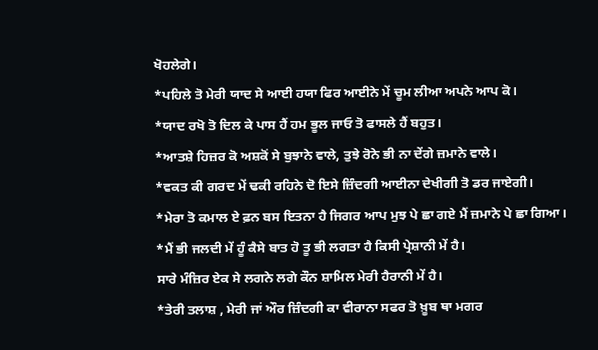ਖੋਹਲੇਗੇ।
*ਪਹਿਲੇ ਤੋ ਮੇਰੀ ਯਾਦ ਸੇ ਆਈ ਹਯਾ ਫਿਰ ਆਈਨੇ ਮੇਂ ਚੂਮ ਲੀਆ ਅਪਨੇ ਆਪ ਕੋ।
*ਯਾਦ ਰਖੋ ਤੋ ਦਿਲ ਕੇ ਪਾਸ ਹੈਂ ਹਮ ਭੂਲ ਜਾਓ ਤੋ ਫਾਸਲੇ ਹੈਂ ਬਹੁਤ।
*ਆਤਸ਼ੇ ਹਿਜ਼ਰ ਕੋ ਅਸ਼ਕੋਂ ਸੇ ਬੁਝਾਨੇ ਵਾਲੇ, ਤੁਝੇ ਰੋਨੇ ਭੀ ਨਾ ਦੇਂਗੇ ਜ਼ਮਾਨੇ ਵਾਲੇ।
*ਵਕਤ ਕੀ ਗਰਦ ਮੇਂ ਢਕੀ ਰਹਿਨੇ ਦੋ ਇਸੇ ਜ਼ਿੰਦਗੀ ਆਈਨਾ ਦੇਖੀਗੀ ਤੋ ਡਰ ਜਾਏਗੀ।
*ਮੇਰਾ ਤੋ ਕਮਾਲ ਏ ਫ਼ਨ ਬਸ ਇਤਨਾ ਹੈ ਜਿਗਰ ਆਪ ਮੁਝ ਪੇ ਛਾ ਗਏ ਮੈਂ ਜ਼ਮਾਨੇ ਪੇ ਛਾ ਗਿਆ।
*ਮੈਂ ਭੀ ਜਲਦੀ ਮੇਂ ਹੂੰ ਕੈਸੇ ਬਾਤ ਹੋ ਤੂ ਭੀ ਲਗਤਾ ਹੈ ਕਿਸੀ ਪ੍ਰੇਸ਼ਾਨੀ ਮੇਂ ਹੈ।
ਸਾਰੇ ਮੰਜ਼ਿਰ ਏਕ ਸੇ ਲਗਨੇ ਲਗੇ ਕੌਨ ਸ਼ਾਮਿਲ ਮੇਰੀ ਹੈਰਾਨੀ ਮੇਂ ਹੈ।
*ਤੇਰੀ ਤਲਾਸ਼ , ਮੇਰੀ ਜਾਂ ਔਰ ਜ਼ਿੰਦਗੀ ਕਾ ਵੀਰਾਨਾ ਸਫਰ ਤੋ ਖ਼ੂਬ ਥਾ ਮਗਰ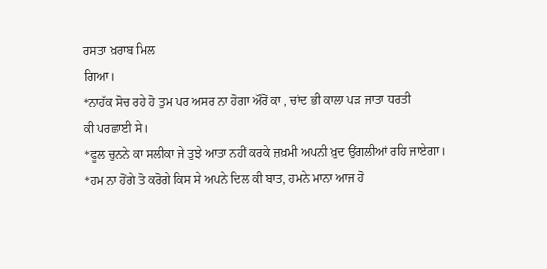ਰਸਤਾ ਖ਼ਰਾਬ ਮਿਲ
ਗਿਆ।
*ਨਾਹੱਕ ਸੋਚ ਰਹੇ ਹੋ ਤੁਮ ਪਰ ਅਸਰ ਨਾ ਹੋਗਾ ਔਰੋਂ ਕਾ , ਚਾਂਦ ਭੀ ਕਾਲਾ ਪੜ ਜਾਤਾ ਧਰਤੀ
ਕੀ ਪਰਛਾਈ ਸੇ।
*ਫੂਲ ਚੁਨਨੇ ਕਾ ਸਲੀਕਾ ਜੇ ਤੁਝੇ ਆਤਾ ਨਹੀਂ ਕਰਕੇ ਜ਼ਖ਼ਮੀ ਅਪਨੀ ਖ਼ੁਦ ਉਂਗਲੀਆਂ ਰਹਿ ਜਾਏਗਾ।
*ਹਮ ਨਾ ਹੋਂਗੇ ਤੋ ਕਰੋਗੇ ਕਿਸ ਸੇ ਅਪਨੇ ਦਿਲ ਕੀ ਬਾਤ, ਹਮਨੇ ਮਾਨਾ ਆਜ ਹੋ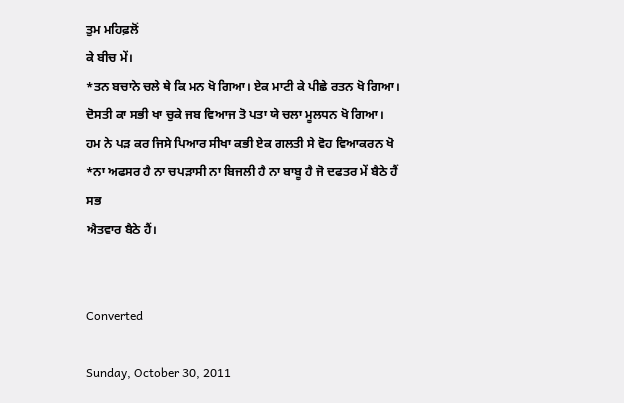ਤੁਮ ਮਹਿਫ਼ਲੋਂ
ਕੇ ਬੀਚ ਮੇਂ।
*ਤਨ ਬਚਾਨੇ ਚਲੇ ਥੇ ਕਿ ਮਨ ਖੋ ਗਿਆ। ਏਕ ਮਾਟੀ ਕੇ ਪੀਛੇ ਰਤਨ ਖੋ ਗਿਆ।
ਦੋਸਤੀ ਕਾ ਸਭੀ ਖਾ ਚੁਕੇ ਜਬ ਵਿਆਜ ਤੋ ਪਤਾ ਯੇ ਚਲਾ ਮੂਲਧਨ ਖੋ ਗਿਆ।
ਹਮ ਨੇ ਪੜ ਕਰ ਜਿਸੇ ਪਿਆਰ ਸੀਖਾ ਕਭੀ ਏਕ ਗਲਤੀ ਸੇ ਵੋਹ ਵਿਆਕਰਨ ਖੋ
*ਨਾ ਅਫਸਰ ਹੈ ਨਾ ਚਪੜਾਸੀ ਨਾ ਬਿਜਲੀ ਹੈ ਨਾ ਬਾਬੂ ਹੈ ਜੋ ਦਫਤਰ ਮੇਂ ਬੈਠੇ ਹੈਂ ਸਭ
ਐਤਵਾਰ ਬੈਠੇ ਹੈਂ।


Converted

Sunday, October 30, 2011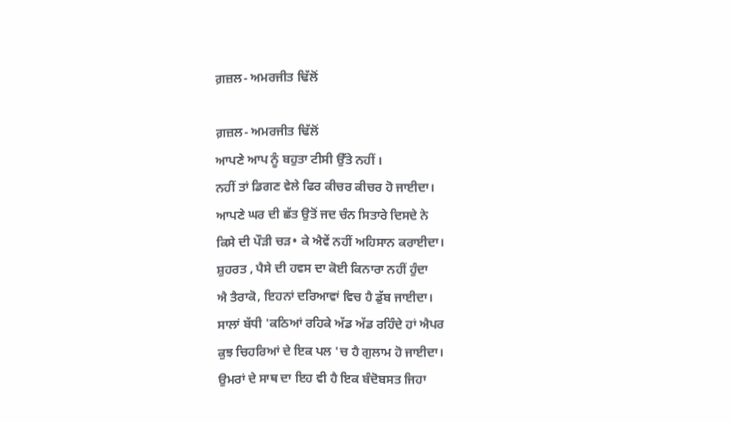ਗ਼ਜ਼ਲ- ਅਮਰਜੀਤ ਢਿੱਲੋਂ

ਗ਼ਜ਼ਲ- ਅਮਰਜੀਤ ਢਿੱਲੋਂ
ਆਪਣੇ ਆਪ ਨੂੰ ਬਹੁਤਾ ਟੀਸੀ ਉੱਤੇ ਨਹੀਂ ।
ਨਹੀਂ ਤਾਂ ਡਿਗਣ ਵੇਲੇ ਫਿਰ ਕੀਚਰ ਕੀਚਰ ਹੋ ਜਾਈਦਾ।
ਆਪਣੇ ਘਰ ਦੀ ਛੱਤ ਉਤੋਂ ਜਦ ਚੰਨ ਸਿਤਾਰੇ ਦਿਸਦੇ ਨੇ
ਕਿਸੇ ਦੀ ਪੌੜੀ ਚੜ• ਕੇ ਐਵੇਂ ਨਹੀਂ ਅਹਿਸਾਨ ਕਰਾਈਦਾ।
ਸ਼ੁਹਰਤ , ਪੈਸੇ ਦੀ ਹਵਸ ਦਾ ਕੋਈ ਕਿਨਾਰਾ ਨਹੀਂ ਹੁੰਦਾ
ਐ ਤੈਰਾਕੋ, ਇਹਨਾਂ ਦਰਿਆਵਾਂ ਵਿਚ ਹੈ ਡੁੱਬ ਜਾਈਦਾ।
ਸਾਲਾਂ ਬੱਧੀ 'ਕਠਿਆਂ ਰਹਿਕੇ ਅੱਡ ਅੱਡ ਰਹਿੰਦੇ ਹਾਂ ਐਪਰ
ਕੁਝ ਚਿਹਰਿਆਂ ਦੇ ਇਕ ਪਲ 'ਚ ਹੈ ਗੁਲਾਮ ਹੋ ਜਾਈਦਾ।
ਉਮਰਾਂ ਦੇ ਸਾਥ ਦਾ ਇਹ ਵੀ ਹੈ ਇਕ ਬੰਦੋਬਸਤ ਜਿਹਾ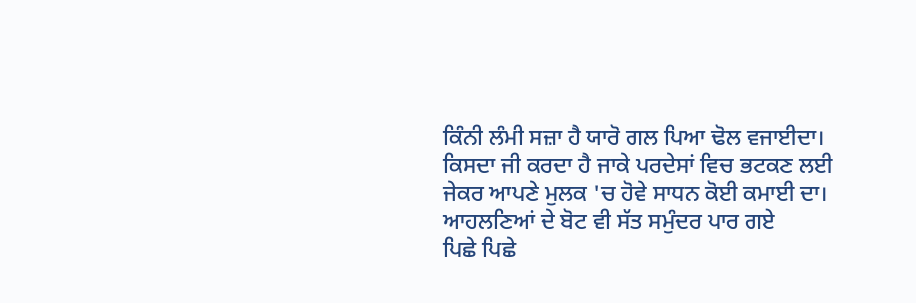ਕਿੰਨੀ ਲੰਮੀ ਸਜ਼ਾ ਹੈ ਯਾਰੋ ਗਲ ਪਿਆ ਢੋਲ ਵਜਾਈਦਾ।
ਕਿਸਦਾ ਜੀ ਕਰਦਾ ਹੈ ਜਾਕੇ ਪਰਦੇਸਾਂ ਵਿਚ ਭਟਕਣ ਲਈ
ਜੇਕਰ ਆਪਣੇ ਮੁਲਕ 'ਚ ਹੋਵੇ ਸਾਧਨ ਕੋਈ ਕਮਾਈ ਦਾ।
ਆਹਲਣਿਆਂ ਦੇ ਬੋਟ ਵੀ ਸੱਤ ਸਮੁੰਦਰ ਪਾਰ ਗਏ
ਪਿਛੇ ਪਿਛੇ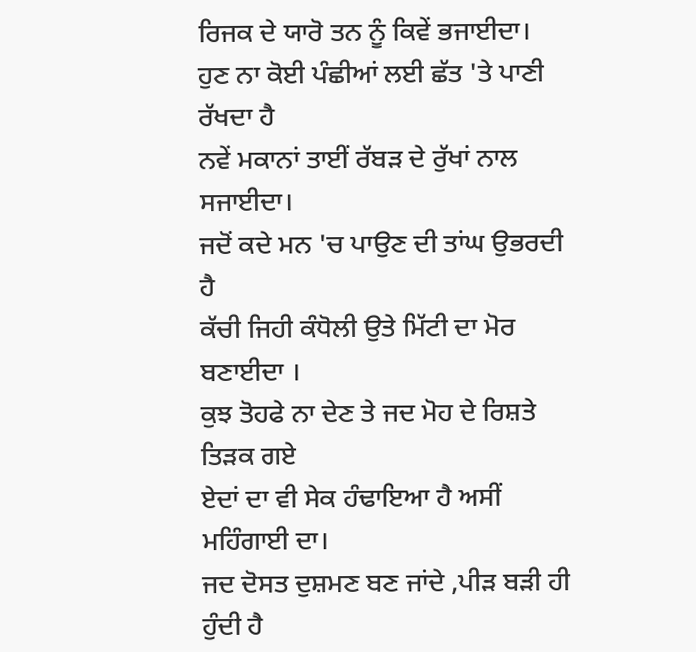ਰਿਜਕ ਦੇ ਯਾਰੋ ਤਨ ਨੂੰ ਕਿਵੇਂ ਭਜਾਈਦਾ।
ਹੁਣ ਨਾ ਕੋਈ ਪੰਛੀਆਂ ਲਈ ਛੱਤ 'ਤੇ ਪਾਣੀ ਰੱਖਦਾ ਹੈ
ਨਵੇਂ ਮਕਾਨਾਂ ਤਾਈਂ ਰੱਬੜ ਦੇ ਰੁੱਖਾਂ ਨਾਲ ਸਜਾਈਦਾ।
ਜਦੋਂ ਕਦੇ ਮਨ 'ਚ ਪਾਉਣ ਦੀ ਤਾਂਘ ਉਭਰਦੀ ਹੈ
ਕੱਚੀ ਜਿਹੀ ਕੰਧੋਲੀ ਉਤੇ ਮਿੱਟੀ ਦਾ ਮੋਰ ਬਣਾਈਦਾ ।
ਕੁਝ ਤੋਹਫੇ ਨਾ ਦੇਣ ਤੇ ਜਦ ਮੋਹ ਦੇ ਰਿਸ਼ਤੇ ਤਿੜਕ ਗਏ
ਏਦਾਂ ਦਾ ਵੀ ਸੇਕ ਹੰਢਾਇਆ ਹੈ ਅਸੀਂ ਮਹਿੰਗਾਈ ਦਾ।
ਜਦ ਦੋਸਤ ਦੁਸ਼ਮਣ ਬਣ ਜਾਂਦੇ ,ਪੀੜ ਬੜੀ ਹੀ ਹੁੰਦੀ ਹੈ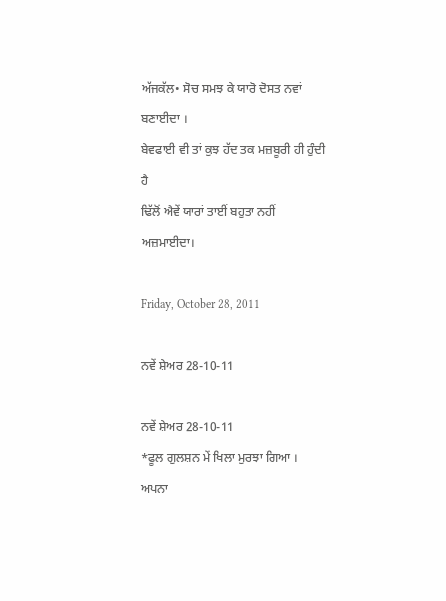ਅੱਜਕੱਲ• ਸੋਚ ਸਮਝ ਕੇ ਯਾਰੋ ਦੋਸਤ ਨਵਾਂ ਬਣਾਈਦਾ ।
ਬੇਵਫਾਈ ਵੀ ਤਾਂ ਕੁਝ ਹੱਦ ਤਕ ਮਜ਼ਬੂਰੀ ਹੀ ਹੁੰਦੀ ਹੈ
ਢਿੱਲੋਂ ਐਵੇਂ ਯਾਰਾਂ ਤਾਈਂ ਬਹੁਤਾ ਨਹੀਂ ਅਜ਼ਮਾਈਦਾ।

Friday, October 28, 2011

ਨਵੇਂ ਸ਼ੇਅਰ 28-10-11

ਨਵੇਂ ਸ਼ੇਅਰ 28-10-11
*ਫੂਲ ਗੁਲਸ਼ਨ ਮੇਂ ਖਿਲਾ ਮੁਰਝਾ ਗਿਆ । ਅਪਨਾ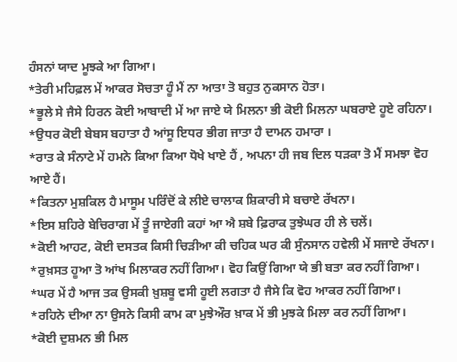ਹੰਸਨਾਂ ਯਾਦ ਮੂਝਕੇ ਆ ਗਿਆ।
*ਤੇਰੀ ਮਹਿਫ਼ਲ ਮੇਂ ਆਕਰ ਸੋਚਤਾ ਹੂੰ ਮੈਂ ਨਾ ਆਤਾ ਤੋ ਬਹੁਤ ਨੁਕਸਾਨ ਹੋਤਾ।
*ਭੂਲੇ ਸੇ ਜੈਸੇ ਹਿਰਨ ਕੋਈ ਆਬਾਦੀ ਮੇਂ ਆ ਜਾਏ ਯੇ ਮਿਲਨਾ ਭੀ ਕੋਈ ਮਿਲਨਾ ਘਬਰਾਏ ਹੂਏ ਰਹਿਨਾ।
*ਉਧਰ ਕੋਈ ਬੇਬਸ ਬਹਾਤਾ ਹੈ ਆਂਸੂ ਇਧਰ ਭੀਗ ਜਾਤਾ ਹੈ ਦਾਮਨ ਹਮਾਰਾ ।
*ਰਾਤ ਕੇ ਸੰਨਾਟੇ ਮੇਂ ਹਮਨੇ ਕਿਆ ਕਿਆ ਧੋਖੇ ਖਾਏ ਹੈਂ , ਅਪਨਾ ਹੀ ਜਬ ਦਿਲ ਧੜਕਾ ਤੋ ਮੈਂ ਸਮਝਾ ਵੋਹ ਆਏ ਹੈਂ।
*ਕਿਤਨਾ ਮੁਸ਼ਕਿਲ ਹੈ ਮਾਸੂਮ ਪਰਿੰਦੋਂ ਕੇ ਲੀਏ ਚਾਲਾਕ ਸ਼ਿਕਾਰੀ ਸੇ ਬਚਾਏ ਰੱਖਨਾ।
*ਇਸ ਸ਼ਹਿਰੇ ਬੇਚਿਰਾਗ ਮੇਂ ਤੂੰ ਜਾਏਗੀ ਕਹਾਂ ਆ ਐ ਸ਼ਬੇ ਫ਼ਿਰਾਕ ਤੁਝੇਘਰ ਹੀ ਲੇ ਚਲੇਂ।
*ਕੋਈ ਆਹਟ, ਕੋਈ ਦਸਤਕ ਕਿਸੀ ਚਿੜੀਆ ਕੀ ਚਹਿਕ ਘਰ ਕੀ ਸੁੰਨਸਾਨ ਹਵੇਲੀ ਮੇਂ ਸਜਾਏ ਰੱਖਨਾ।
*ਰੁਖ਼ਸਤ ਹੂਆ ਤੋ ਆਂਖ ਮਿਲਾਕਰ ਨਹੀਂ ਗਿਆ। ਵੋਹ ਕਿਉਂ ਗਿਆ ਯੇ ਭੀ ਬਤਾ ਕਰ ਨਹੀਂ ਗਿਆ।
*ਘਰ ਮੇਂ ਹੈ ਆਜ ਤਕ ਉਸਕੀ ਖ਼ੁਸ਼ਬੂ ਵਸੀ ਹੂਈ ਲਗਤਾ ਹੈ ਜੈਸੇ ਕਿ ਵੋਹ ਆਕਰ ਨਹੀਂ ਗਿਆ।
*ਰਹਿਨੇ ਦੀਆ ਨਾ ਉਸਨੇ ਕਿਸੀ ਕਾਮ ਕਾ ਮੁਝੇਔਰ ਖ਼ਾਕ ਮੇਂ ਭੀ ਮੁਝਕੇ ਮਿਲਾ ਕਰ ਨਹੀਂ ਗਿਆ।
*ਕੋਈ ਦੁਸ਼ਮਨ ਭੀ ਮਿਲ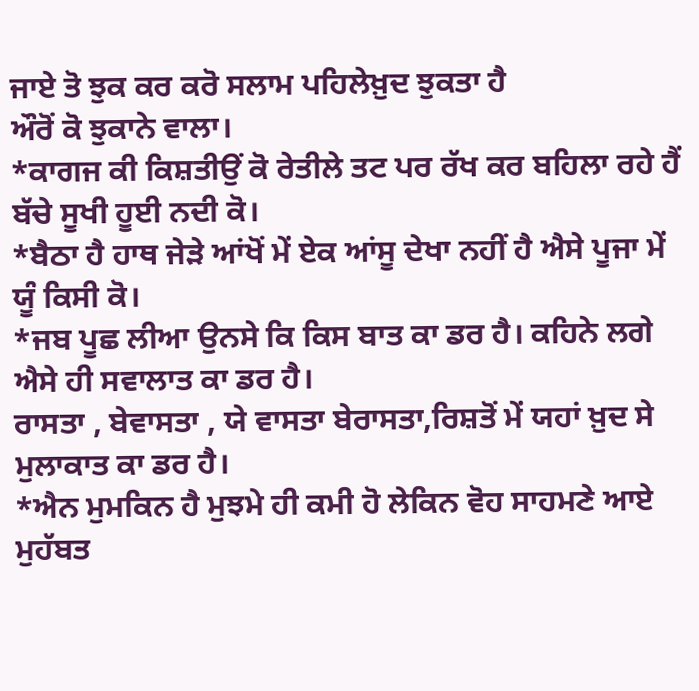ਜਾਏ ਤੋ ਝੁਕ ਕਰ ਕਰੋ ਸਲਾਮ ਪਹਿਲੇਖ਼ੁਦ ਝੁਕਤਾ ਹੈ
ਔਰੋਂ ਕੋ ਝੁਕਾਨੇ ਵਾਲਾ।
*ਕਾਗਜ ਕੀ ਕਿਸ਼ਤੀਉਂ ਕੋ ਰੇਤੀਲੇ ਤਟ ਪਰ ਰੱਖ ਕਰ ਬਹਿਲਾ ਰਹੇ ਹੈਂ ਬੱਚੇ ਸੂਖੀ ਹੂਈ ਨਦੀ ਕੋ।
*ਬੈਠਾ ਹੈ ਹਾਥ ਜੇੜੇ ਆਂਖੋਂ ਮੇਂ ਏਕ ਆਂਸੂ ਦੇਖਾ ਨਹੀਂ ਹੈ ਐਸੇ ਪੂਜਾ ਮੇਂ ਯੂੰ ਕਿਸੀ ਕੋ।
*ਜਬ ਪੂਛ ਲੀਆ ਉਨਸੇ ਕਿ ਕਿਸ ਬਾਤ ਕਾ ਡਰ ਹੈ। ਕਹਿਨੇ ਲਗੇ ਐਸੇ ਹੀ ਸਵਾਲਾਤ ਕਾ ਡਰ ਹੈ।
ਰਾਸਤਾ , ਬੇਵਾਸਤਾ , ਯੇ ਵਾਸਤਾ ਬੇਰਾਸਤਾ,ਰਿਸ਼ਤੋਂ ਮੇਂ ਯਹਾਂ ਖ਼ੁਦ ਸੇ ਮੁਲਾਕਾਤ ਕਾ ਡਰ ਹੈ।
*ਐਨ ਮੁਮਕਿਨ ਹੈ ਮੁਝਮੇ ਹੀ ਕਮੀ ਹੋ ਲੇਕਿਨ ਵੋਹ ਸਾਹਮਣੇ ਆਏ ਮੁਹੱਬਤ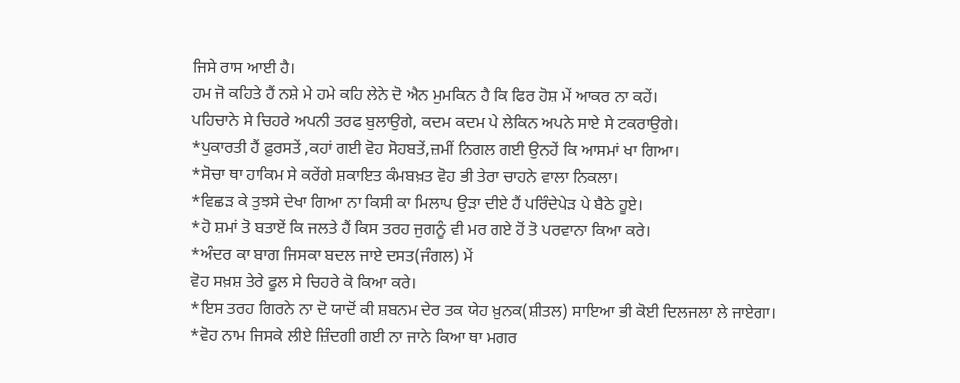ਜਿਸੇ ਰਾਸ ਆਈ ਹੈ।
ਹਮ ਜੋ ਕਹਿਤੇ ਹੈਂ ਨਸ਼ੇ ਮੇ ਹਮੇ ਕਹਿ ਲੇਨੇ ਦੋ ਐਨ ਮੁਮਕਿਨ ਹੈ ਕਿ ਫਿਰ ਹੋਸ਼ ਮੇਂ ਆਕਰ ਨਾ ਕਹੇਂ।
ਪਹਿਚਾਨੇ ਸੇ ਚਿਹਰੇ ਅਪਨੀ ਤਰਫ ਬੁਲਾਉਗੇ, ਕਦਮ ਕਦਮ ਪੇ ਲੇਕਿਨ ਅਪਨੇ ਸਾਏ ਸੇ ਟਕਰਾਉਗੇ।
*ਪੁਕਾਰਤੀ ਹੈਂ ਫ਼ੁਰਸਤੇਂ ,ਕਹਾਂ ਗਈ ਵੋਹ ਸੋਹਬਤੇਂ,ਜ਼ਮੀਂ ਨਿਗਲ ਗਈ ਉਨਹੇਂ ਕਿ ਆਸਮਾਂ ਖਾ ਗਿਆ।
*ਸੋਚਾ ਥਾ ਹਾਕਿਮ ਸੇ ਕਰੇਂਗੇ ਸ਼ਕਾਇਤ ਕੰਮਬਖ਼ਤ ਵੋਹ ਭੀ ਤੇਰਾ ਚਾਹਨੇ ਵਾਲਾ ਨਿਕਲਾ।
*ਵਿਛੜ ਕੇ ਤੁਝਸੇ ਦੇਖਾ ਗਿਆ ਨਾ ਕਿਸੀ ਕਾ ਮਿਲਾਪ ਉੜਾ ਦੀਏ ਹੈਂ ਪਰਿੰਦੇਪੇੜ ਪੇ ਬੈਠੇ ਹੂਏ।
*ਹੋ ਸ਼ਮਾਂ ਤੋ ਬਤਾਏਂ ਕਿ ਜਲਤੇ ਹੈਂ ਕਿਸ ਤਰਹ ਜੁਗਨੂੰ ਵੀ ਮਰ ਗਏ ਹੋਂ ਤੋ ਪਰਵਾਨਾ ਕਿਆ ਕਰੇ।
*ਅੰਦਰ ਕਾ ਬਾਗ ਜਿਸਕਾ ਬਦਲ ਜਾਏ ਦਸਤ(ਜੰਗਲ) ਮੇਂ
ਵੋਹ ਸਖ਼ਸ਼ ਤੇਰੇ ਫੂਲ ਸੇ ਚਿਹਰੇ ਕੋ ਕਿਆ ਕਰੇ।
*ਇਸ ਤਰਹ ਗਿਰਨੇ ਨਾ ਦੋ ਯਾਦੋਂ ਕੀ ਸ਼ਬਨਮ ਦੇਰ ਤਕ ਯੇਹ ਖ਼ੁਨਕ(ਸ਼ੀਤਲ) ਸਾਇਆ ਭੀ ਕੋਈ ਦਿਲਜਲਾ ਲੇ ਜਾਏਗਾ।
*ਵੋਹ ਨਾਮ ਜਿਸਕੇ ਲੀਏ ਜ਼ਿੰਦਗੀ ਗਈ ਨਾ ਜਾਨੇ ਕਿਆ ਥਾ ਮਗਰ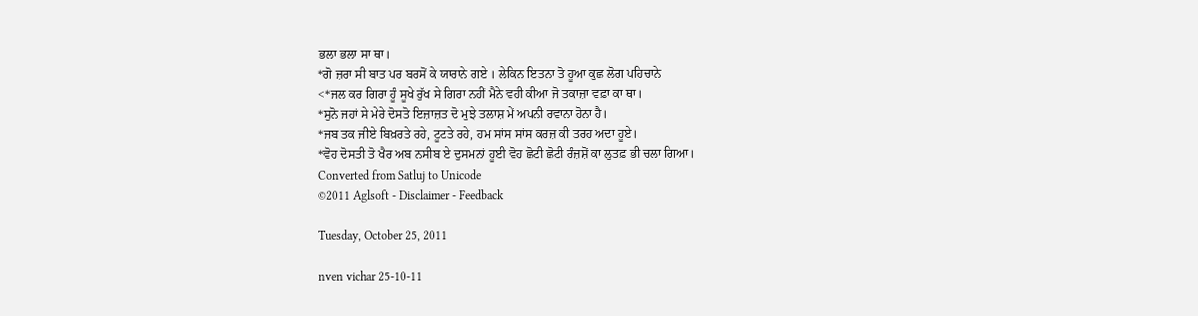ਭਲਾ ਭਲਾ ਸਾ ਥਾ।
*ਗੋ ਜ਼ਰਾ ਸੀ ਬਾਤ ਪਰ ਬਰਸੋਂ ਕੇ ਯਾਰਾਨੇ ਗਏ । ਲੇਕਿਨ ਇਤਨਾ ਤੋ ਹੂਆ ਕੁਛ ਲੋਗ ਪਹਿਚਾਨੇ
<*ਜਲ ਕਰ ਗਿਰਾ ਹੂੰ ਸੂਖੇ ਰੁੱਖ ਸੇ ਗਿਰਾ ਨਹੀਂ ਮੈਨੇ ਵਹੀ ਕੀਆ ਜੋ ਤਕਾਜ਼ਾ ਵਫ਼ਾ ਕਾ ਥਾ।
*ਸੁਨੋ ਜਹਾਂ ਸੇ ਮੇਰੇ ਦੋਸਤੋ ਇਜ਼ਾਜ਼ਤ ਦੋ ਮੁਝੇ ਤਲਾਸ਼ ਮੇਂ ਅਪਨੀ ਰਵਾਨਾ ਹੋਨਾ ਹੈ।
*ਜਬ ਤਕ ਜੀਏ ਬਿਖ਼ਰਤੇ ਰਹੇ, ਟੂਟਤੇ ਰਹੇ, ਹਮ ਸਾਂਸ ਸਾਂਸ ਕਰਜ਼ ਕੀ ਤਰਹ ਅਦਾ ਹੂਏ।
*ਵੋਹ ਦੋਸਤੀ ਤੋ ਖੈਰ ਅਬ ਨਸੀਬ ਏ ਦੁਸਮਨਾਂ ਹੂਈ ਵੋਹ ਛੋਟੀ ਛੋਟੀ ਰੰਜ਼ਸ਼ੋਂ ਕਾ ਲੁਤਫ਼ ਭੀ ਚਲਾ ਗਿਆ।
Converted from Satluj to Unicode
©2011 Aglsoft - Disclaimer - Feedback

Tuesday, October 25, 2011

nven vichar 25-10-11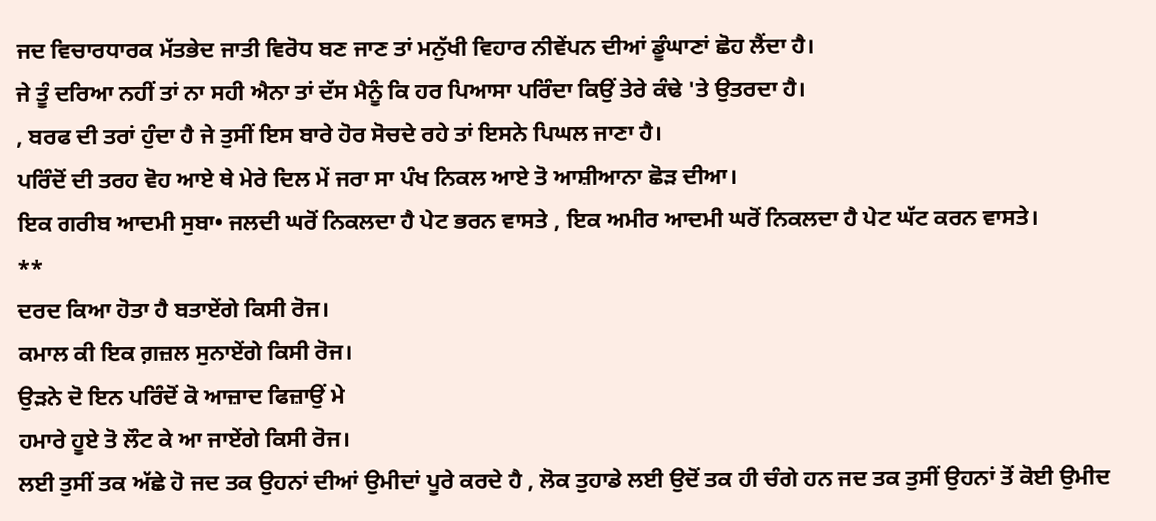ਜਦ ਵਿਚਾਰਧਾਰਕ ਮੱਤਭੇਦ ਜਾਤੀ ਵਿਰੋਧ ਬਣ ਜਾਣ ਤਾਂ ਮਨੁੱਖੀ ਵਿਹਾਰ ਨੀਵੇਂਪਨ ਦੀਆਂ ਡੂੰਘਾਣਾਂ ਛੋਹ ਲੈਂਦਾ ਹੈ।
ਜੇ ਤੂੰ ਦਰਿਆ ਨਹੀਂ ਤਾਂ ਨਾ ਸਹੀ ਐਨਾ ਤਾਂ ਦੱਸ ਮੈਨੂੰ ਕਿ ਹਰ ਪਿਆਸਾ ਪਰਿੰਦਾ ਕਿਉਂ ਤੇਰੇ ਕੰਢੇ 'ਤੇ ਉਤਰਦਾ ਹੈ।
, ਬਰਫ ਦੀ ਤਰਾਂ ਹੁੰਦਾ ਹੈ ਜੇ ਤੁਸੀਂ ਇਸ ਬਾਰੇ ਹੋਰ ਸੋਚਦੇ ਰਹੇ ਤਾਂ ਇਸਨੇ ਪਿਘਲ ਜਾਣਾ ਹੈ।
ਪਰਿੰਦੋਂ ਦੀ ਤਰਹ ਵੋਹ ਆਏ ਥੇ ਮੇਰੇ ਦਿਲ ਮੇਂ ਜਰਾ ਸਾ ਪੰਖ ਨਿਕਲ ਆਏ ਤੋ ਆਸ਼ੀਆਨਾ ਛੋੜ ਦੀਆ।
ਇਕ ਗਰੀਬ ਆਦਮੀ ਸੁਬਾ• ਜਲਦੀ ਘਰੋਂ ਨਿਕਲਦਾ ਹੈ ਪੇਟ ਭਰਨ ਵਾਸਤੇ , ਇਕ ਅਮੀਰ ਆਦਮੀ ਘਰੋਂ ਨਿਕਲਦਾ ਹੈ ਪੇਟ ਘੱਟ ਕਰਨ ਵਾਸਤੇ।
**
ਦਰਦ ਕਿਆ ਹੋਤਾ ਹੈ ਬਤਾਏਂਗੇ ਕਿਸੀ ਰੋਜ।
ਕਮਾਲ ਕੀ ਇਕ ਗ਼ਜ਼ਲ ਸੁਨਾਏਂਗੇ ਕਿਸੀ ਰੋਜ।
ਉੜਨੇ ਦੋ ਇਨ ਪਰਿੰਦੋਂ ਕੋ ਆਜ਼ਾਦ ਫਿਜ਼ਾਉਂ ਮੇ
ਹਮਾਰੇ ਹੂਏ ਤੋ ਲੌਟ ਕੇ ਆ ਜਾਏਂਗੇ ਕਿਸੀ ਰੋਜ।
ਲਈ ਤੁਸੀਂ ਤਕ ਅੱਛੇ ਹੋ ਜਦ ਤਕ ਉਹਨਾਂ ਦੀਆਂ ਉਮੀਦਾਂ ਪੂਰੇ ਕਰਦੇ ਹੈ , ਲੋਕ ਤੁਹਾਡੇ ਲਈ ਉਦੋਂ ਤਕ ਹੀ ਚੰਗੇ ਹਨ ਜਦ ਤਕ ਤੁਸੀਂ ਉਹਨਾਂ ਤੋਂ ਕੋਈ ਉਮੀਦ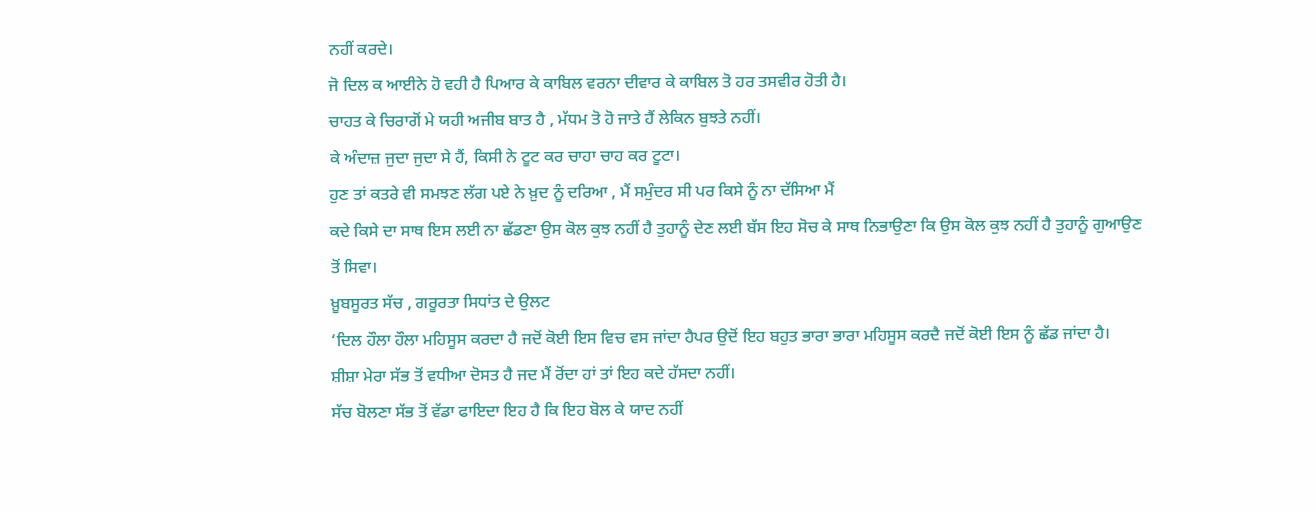ਨਹੀਂ ਕਰਦੇ।
ਜੋ ਦਿਲ ਕ ਆਈਨੇ ਹੋ ਵਹੀ ਹੈ ਪਿਆਰ ਕੇ ਕਾਬਿਲ ਵਰਨਾ ਦੀਵਾਰ ਕੇ ਕਾਬਿਲ ਤੋ ਹਰ ਤਸਵੀਰ ਹੋਤੀ ਹੈ।
ਚਾਹਤ ਕੇ ਚਿਰਾਗੋਂ ਮੇ ਯਹੀ ਅਜੀਬ ਬਾਤ ਹੈ , ਮੱਧਮ ਤੋ ਹੋ ਜਾਤੇ ਹੈਂ ਲੇਕਿਨ ਬੁਝਤੇ ਨਹੀਂ।
ਕੇ ਅੰਦਾਜ਼ ਜੁਦਾ ਜੁਦਾ ਸੇ ਹੈਂ, ਕਿਸੀ ਨੇ ਟੂਟ ਕਰ ਚਾਹਾ ਚਾਹ ਕਰ ਟੂਟਾ।
ਹੁਣ ਤਾਂ ਕਤਰੇ ਵੀ ਸਮਝਣ ਲੱਗ ਪਏ ਨੇ ਖ਼ੁਦ ਨੂੰ ਦਰਿਆ , ਮੈਂ ਸਮੁੰਦਰ ਸੀ ਪਰ ਕਿਸੇ ਨੂੰ ਨਾ ਦੱਸਿਆ ਮੈਂ
ਕਦੇ ਕਿਸੇ ਦਾ ਸਾਥ ਇਸ ਲਈ ਨਾ ਛੱਡਣਾ ਉਸ ਕੋਲ ਕੁਝ ਨਹੀਂ ਹੈ ਤੁਹਾਨੂੰ ਦੇਣ ਲਈ ਬੱਸ ਇਹ ਸੋਚ ਕੇ ਸਾਥ ਨਿਭਾਉਣਾ ਕਿ ਉਸ ਕੋਲ ਕੁਝ ਨਹੀਂ ਹੈ ਤੁਹਾਨੂੰ ਗੁਆਉਣ ਤੋਂ ਸਿਵਾ।
ਖ਼ੂਬਸੂਰਤ ਸੱਚ , ਗਰੂਰਤਾ ਸਿਧਾਂਤ ਦੇ ਉਲਟ
‘ਦਿਲ ਹੌਲਾ ਹੌਲਾ ਮਹਿਸੂਸ ਕਰਦਾ ਹੈ ਜਦੋਂ ਕੋਈ ਇਸ ਵਿਚ ਵਸ ਜਾਂਦਾ ਹੈਪਰ ਉਦੋਂ ਇਹ ਬਹੁਤ ਭਾਰਾ ਭਾਰਾ ਮਹਿਸੂਸ ਕਰਦੈ ਜਦੋਂ ਕੋਈ ਇਸ ਨੂੰ ਛੱਡ ਜਾਂਦਾ ਹੈ।
ਸ਼ੀਸ਼ਾ ਮੇਰਾ ਸੱਭ ਤੋਂ ਵਧੀਆ ਦੋਸਤ ਹੈ ਜਦ ਮੈਂ ਰੋਂਦਾ ਹਾਂ ਤਾਂ ਇਹ ਕਦੇ ਹੱਸਦਾ ਨਹੀਂ।
ਸੱਚ ਬੋਲਣਾ ਸੱਭ ਤੋਂ ਵੱਡਾ ਫਾਇਦਾ ਇਹ ਹੈ ਕਿ ਇਹ ਬੋਲ ਕੇ ਯਾਦ ਨਹੀਂ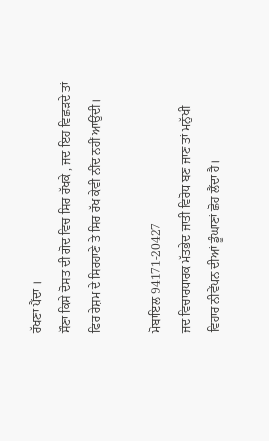ਰੱਖਣਾ ਪੈਂਦਾ ।
ਸੌਣਾ ਕਿਸੇ ਦੋਸਤ ਦੀ ਗੋਦ ਵਿਚ ਸਿਰ ਰੱਖਕੇ , ਜਦ ਇਹ ਵਿਛੜਦੇ ਤਾਂ ਫਿਰ ਰੇਸ਼ਮ ਦੇ ਸਿਰਹਾਣੇ ਤੇ ਸਿਰ ਰੱਖ ਕੇਵੀ ਨੀਂਦ ਨਹੀਂ ਆਉਂਦੀ।

ਮੋਬਾਇਲ 94171-20427
ਜਦ ਵਿਚਾਰਧਾਰਕ ਮੱਤਭੇਦ ਜਾਤੀ ਵਿਰੋਧ ਬਣ ਜਾਣ ਤਾਂ ਮਨੁੱਖੀ ਵਿਹਾਰ ਨੀਵੇਂਪਨ ਦੀਆਂ ਡੂੰਘਾਣਾਂ ਛੋਹ ਲੈਂਦਾ ਹੈ।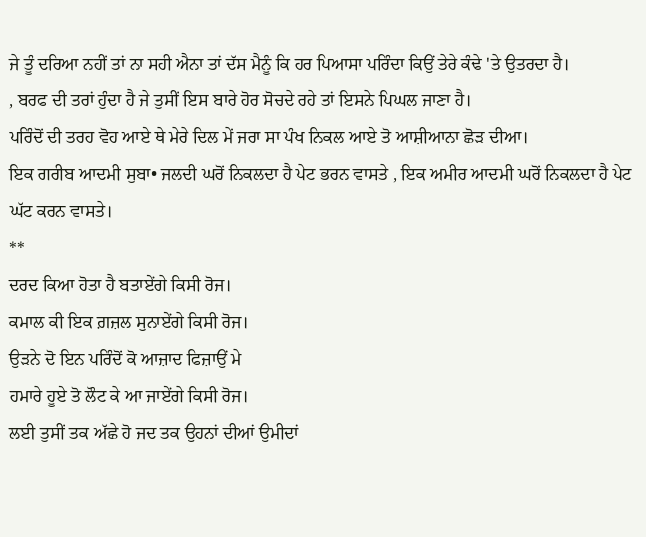ਜੇ ਤੂੰ ਦਰਿਆ ਨਹੀਂ ਤਾਂ ਨਾ ਸਹੀ ਐਨਾ ਤਾਂ ਦੱਸ ਮੈਨੂੰ ਕਿ ਹਰ ਪਿਆਸਾ ਪਰਿੰਦਾ ਕਿਉਂ ਤੇਰੇ ਕੰਢੇ 'ਤੇ ਉਤਰਦਾ ਹੈ।
, ਬਰਫ ਦੀ ਤਰਾਂ ਹੁੰਦਾ ਹੈ ਜੇ ਤੁਸੀਂ ਇਸ ਬਾਰੇ ਹੋਰ ਸੋਚਦੇ ਰਹੇ ਤਾਂ ਇਸਨੇ ਪਿਘਲ ਜਾਣਾ ਹੈ।
ਪਰਿੰਦੋਂ ਦੀ ਤਰਹ ਵੋਹ ਆਏ ਥੇ ਮੇਰੇ ਦਿਲ ਮੇਂ ਜਰਾ ਸਾ ਪੰਖ ਨਿਕਲ ਆਏ ਤੋ ਆਸ਼ੀਆਨਾ ਛੋੜ ਦੀਆ।
ਇਕ ਗਰੀਬ ਆਦਮੀ ਸੁਬਾ• ਜਲਦੀ ਘਰੋਂ ਨਿਕਲਦਾ ਹੈ ਪੇਟ ਭਰਨ ਵਾਸਤੇ , ਇਕ ਅਮੀਰ ਆਦਮੀ ਘਰੋਂ ਨਿਕਲਦਾ ਹੈ ਪੇਟ ਘੱਟ ਕਰਨ ਵਾਸਤੇ।
**
ਦਰਦ ਕਿਆ ਹੋਤਾ ਹੈ ਬਤਾਏਂਗੇ ਕਿਸੀ ਰੋਜ।
ਕਮਾਲ ਕੀ ਇਕ ਗ਼ਜ਼ਲ ਸੁਨਾਏਂਗੇ ਕਿਸੀ ਰੋਜ।
ਉੜਨੇ ਦੋ ਇਨ ਪਰਿੰਦੋਂ ਕੋ ਆਜ਼ਾਦ ਫਿਜ਼ਾਉਂ ਮੇ
ਹਮਾਰੇ ਹੂਏ ਤੋ ਲੌਟ ਕੇ ਆ ਜਾਏਂਗੇ ਕਿਸੀ ਰੋਜ।
ਲਈ ਤੁਸੀਂ ਤਕ ਅੱਛੇ ਹੋ ਜਦ ਤਕ ਉਹਨਾਂ ਦੀਆਂ ਉਮੀਦਾਂ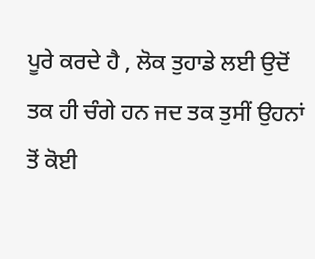ਪੂਰੇ ਕਰਦੇ ਹੈ , ਲੋਕ ਤੁਹਾਡੇ ਲਈ ਉਦੋਂ ਤਕ ਹੀ ਚੰਗੇ ਹਨ ਜਦ ਤਕ ਤੁਸੀਂ ਉਹਨਾਂ ਤੋਂ ਕੋਈ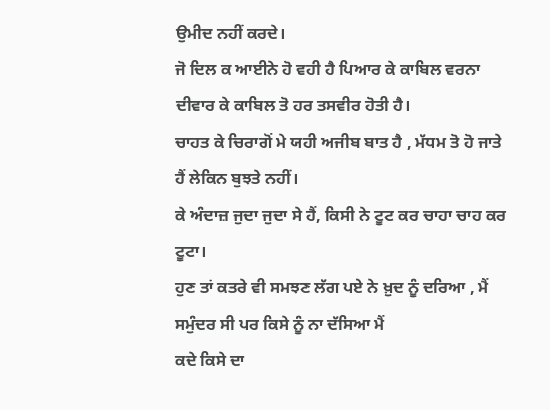ਉਮੀਦ ਨਹੀਂ ਕਰਦੇ।
ਜੋ ਦਿਲ ਕ ਆਈਨੇ ਹੋ ਵਹੀ ਹੈ ਪਿਆਰ ਕੇ ਕਾਬਿਲ ਵਰਨਾ ਦੀਵਾਰ ਕੇ ਕਾਬਿਲ ਤੋ ਹਰ ਤਸਵੀਰ ਹੋਤੀ ਹੈ।
ਚਾਹਤ ਕੇ ਚਿਰਾਗੋਂ ਮੇ ਯਹੀ ਅਜੀਬ ਬਾਤ ਹੈ , ਮੱਧਮ ਤੋ ਹੋ ਜਾਤੇ ਹੈਂ ਲੇਕਿਨ ਬੁਝਤੇ ਨਹੀਂ।
ਕੇ ਅੰਦਾਜ਼ ਜੁਦਾ ਜੁਦਾ ਸੇ ਹੈਂ, ਕਿਸੀ ਨੇ ਟੂਟ ਕਰ ਚਾਹਾ ਚਾਹ ਕਰ ਟੂਟਾ।
ਹੁਣ ਤਾਂ ਕਤਰੇ ਵੀ ਸਮਝਣ ਲੱਗ ਪਏ ਨੇ ਖ਼ੁਦ ਨੂੰ ਦਰਿਆ , ਮੈਂ ਸਮੁੰਦਰ ਸੀ ਪਰ ਕਿਸੇ ਨੂੰ ਨਾ ਦੱਸਿਆ ਮੈਂ
ਕਦੇ ਕਿਸੇ ਦਾ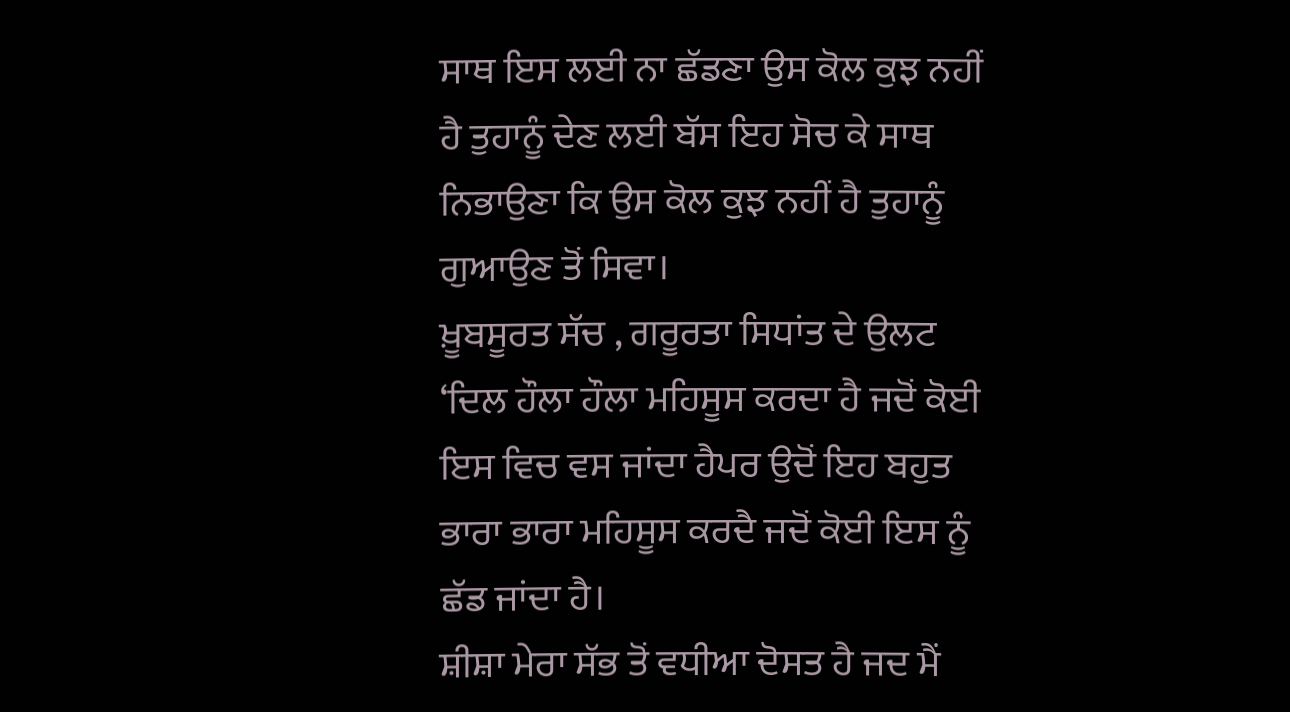ਸਾਥ ਇਸ ਲਈ ਨਾ ਛੱਡਣਾ ਉਸ ਕੋਲ ਕੁਝ ਨਹੀਂ ਹੈ ਤੁਹਾਨੂੰ ਦੇਣ ਲਈ ਬੱਸ ਇਹ ਸੋਚ ਕੇ ਸਾਥ ਨਿਭਾਉਣਾ ਕਿ ਉਸ ਕੋਲ ਕੁਝ ਨਹੀਂ ਹੈ ਤੁਹਾਨੂੰ ਗੁਆਉਣ ਤੋਂ ਸਿਵਾ।
ਖ਼ੂਬਸੂਰਤ ਸੱਚ , ਗਰੂਰਤਾ ਸਿਧਾਂਤ ਦੇ ਉਲਟ
‘ਦਿਲ ਹੌਲਾ ਹੌਲਾ ਮਹਿਸੂਸ ਕਰਦਾ ਹੈ ਜਦੋਂ ਕੋਈ ਇਸ ਵਿਚ ਵਸ ਜਾਂਦਾ ਹੈਪਰ ਉਦੋਂ ਇਹ ਬਹੁਤ ਭਾਰਾ ਭਾਰਾ ਮਹਿਸੂਸ ਕਰਦੈ ਜਦੋਂ ਕੋਈ ਇਸ ਨੂੰ ਛੱਡ ਜਾਂਦਾ ਹੈ।
ਸ਼ੀਸ਼ਾ ਮੇਰਾ ਸੱਭ ਤੋਂ ਵਧੀਆ ਦੋਸਤ ਹੈ ਜਦ ਮੈਂ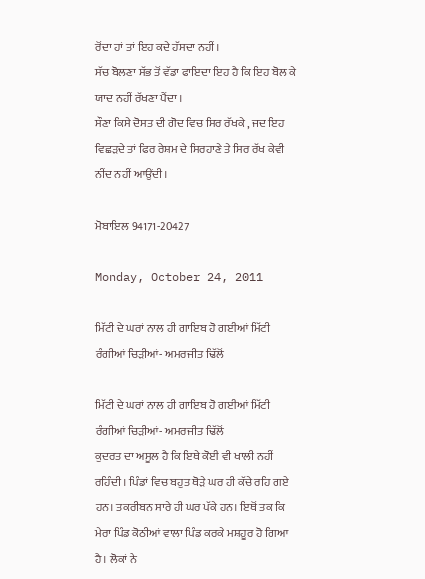ਰੋਂਦਾ ਹਾਂ ਤਾਂ ਇਹ ਕਦੇ ਹੱਸਦਾ ਨਹੀਂ।
ਸੱਚ ਬੋਲਣਾ ਸੱਭ ਤੋਂ ਵੱਡਾ ਫਾਇਦਾ ਇਹ ਹੈ ਕਿ ਇਹ ਬੋਲ ਕੇ ਯਾਦ ਨਹੀਂ ਰੱਖਣਾ ਪੈਂਦਾ ।
ਸੌਣਾ ਕਿਸੇ ਦੋਸਤ ਦੀ ਗੋਦ ਵਿਚ ਸਿਰ ਰੱਖਕੇ , ਜਦ ਇਹ ਵਿਛੜਦੇ ਤਾਂ ਫਿਰ ਰੇਸ਼ਮ ਦੇ ਸਿਰਹਾਣੇ ਤੇ ਸਿਰ ਰੱਖ ਕੇਵੀ ਨੀਂਦ ਨਹੀਂ ਆਉਂਦੀ।

ਮੋਬਾਇਲ 94171-20427

Monday, October 24, 2011

ਮਿੱਟੀ ਦੇ ਘਰਾਂ ਨਾਲ ਹੀ ਗਾਇਬ ਹੋ ਗਈਆਂ ਮਿੱਟੀ ਰੰਗੀਆਂ ਚਿੜੀਆਂ- ਅਮਰਜੀਤ ਢਿੱਲੋਂ

ਮਿੱਟੀ ਦੇ ਘਰਾਂ ਨਾਲ ਹੀ ਗਾਇਬ ਹੋ ਗਈਆਂ ਮਿੱਟੀ ਰੰਗੀਆਂ ਚਿੜੀਆਂ- ਅਮਰਜੀਤ ਢਿੱਲੋਂ
ਕੁਦਰਤ ਦਾ ਅਸੂਲ ਹੈ ਕਿ ਇਥੇ ਕੋਈ ਵੀ ਖਾਲੀ ਨਹੀਂ ਰਹਿੰਦੀ । ਪਿੰਡਾਂ ਵਿਚ ਬਹੁਤ ਥੋੜੇ ਘਰ ਹੀ ਕੱਚੇ ਰਹਿ ਗਏ ਹਨ। ਤਕਰੀਬਨ ਸਾਰੇ ਹੀ ਘਰ ਪੱਕੇ ਹਨ। ਇਥੋਂ ਤਕ ਕਿ ਮੇਰਾ ਪਿੰਡ ਕੋਠੀਆਂ ਵਾਲਾ ਪਿੰਡ ਕਰਕੇ ਮਸ਼ਹੂਰ ਹੋ ਗਿਆ ਹੈ। ਲੋਕਾਂ ਨੇ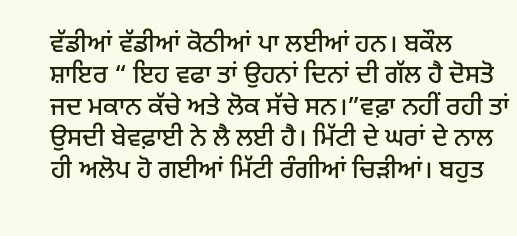ਵੱਡੀਆਂ ਵੱਡੀਆਂ ਕੋਠੀਆਂ ਪਾ ਲਈਆਂ ਹਨ। ਬਕੌਲ ਸ਼ਾਇਰ “ ਇਹ ਵਫਾ ਤਾਂ ਉਹਨਾਂ ਦਿਨਾਂ ਦੀ ਗੱਲ ਹੈ ਦੋਸਤੋ ਜਦ ਮਕਾਨ ਕੱਚੇ ਅਤੇ ਲੋਕ ਸੱਚੇ ਸਨ।”ਵਫ਼ਾ ਨਹੀਂ ਰਹੀ ਤਾਂ ਉਸਦੀ ਬੇਵਫ਼ਾਈ ਨੇ ਲੈ ਲਈ ਹੈ। ਮਿੱਟੀ ਦੇ ਘਰਾਂ ਦੇ ਨਾਲ ਹੀ ਅਲੋਪ ਹੋ ਗਈਆਂ ਮਿੱਟੀ ਰੰਗੀਆਂ ਚਿੜੀਆਂ। ਬਹੁਤ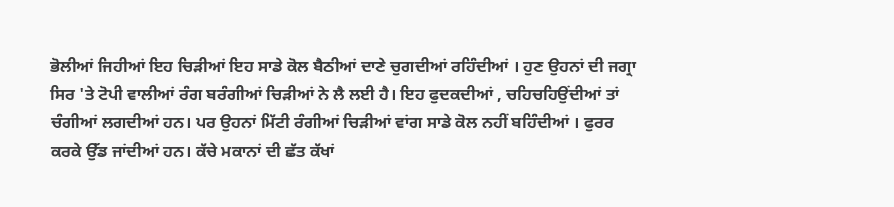ਭੋਲੀਆਂ ਜਿਹੀਆਂ ਇਹ ਚਿੜੀਆਂ ਇਹ ਸਾਡੇ ਕੋਲ ਬੈਠੀਆਂ ਦਾਣੇ ਚੁਗਦੀਆਂ ਰਹਿੰਦੀਆਂ । ਹੁਣ ਉਹਨਾਂ ਦੀ ਜਗ੍ਰਾ ਸਿਰ 'ਤੇ ਟੋਪੀ ਵਾਲੀਆਂ ਰੰਗ ਬਰੰਗੀਆਂ ਚਿੜੀਆਂ ਨੇ ਲੈ ਲਈ ਹੈ। ਇਹ ਫੁਦਕਦੀਆਂ , ਚਹਿਚਹਿਉਂਦੀਆਂ ਤਾਂ ਚੰਗੀਆਂ ਲਗਦੀਆਂ ਹਨ। ਪਰ ਉਹਨਾਂ ਮਿੱਟੀ ਰੰਗੀਆਂ ਚਿੜੀਆਂ ਵਾਂਗ ਸਾਡੇ ਕੋਲ ਨਹੀਂ ਬਹਿੰਦੀਆਂ । ਫੁਰਰ ਕਰਕੇ ਉੱਡ ਜਾਂਦੀਆਂ ਹਨ। ਕੱਚੇ ਮਕਾਨਾਂ ਦੀ ਛੱਤ ਕੱਖਾਂ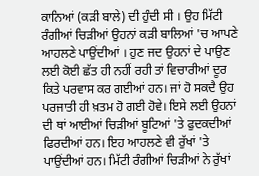ਕਾਨਿਆਂ (ਕੜੀ ਬਾਲੇ) ਦੀ ਹੁੰਦੀ ਸੀ । ਉਹ ਮਿੱਟੀ ਰੰਗੀਆਂ ਚਿੜੀਆਂ ਉਹਨਾਂ ਕੜੀ ਬਾਲਿਆਂ 'ਚ ਆਪਣੇ ਆਹਲਣੇ ਪਾਉਂਦੀਆਂ । ਹੁਣ ਜਦ ਉਹਨਾਂ ਦੇ ਪਾਉਣ ਲਈ ਕੋਈ ਛੱਤ ਹੀ ਨਹੀਂ ਰਹੀ ਤਾਂ ਵਿਚਾਰੀਆਂ ਦੂਰ ਕਿਤੇ ਪਰਵਾਸ ਕਰ ਗਈਆਂ ਹਨ। ਜਾਂ ਹੋ ਸਕਦੈ ਉਹ ਪਰਜਾਤੀ ਹੀ ਖ਼ਤਮ ਹੋ ਗਈ ਹੋਵੇ। ਇਸੇ ਲਈ ਉਹਨਾਂ ਦੀ ਥਾਂ ਆਈਆਂ ਚਿੜੀਆਂ ਬੂਟਿਆਂ 'ਤੇ ਫੁਦਕਦੀਆਂ ਫਿਰਦੀਆਂ ਹਨ। ਇਹ ਆਹਲਣੇ ਵੀ ਰੁੱਖਾਂ 'ਤੇ ਪਾਉਂਦੀਆਂ ਹਨ। ਮਿੱਟੀ ਰੰਗੀਆਂ ਚਿੜੀਆਂ ਨੇ ਰੁੱਖਾਂ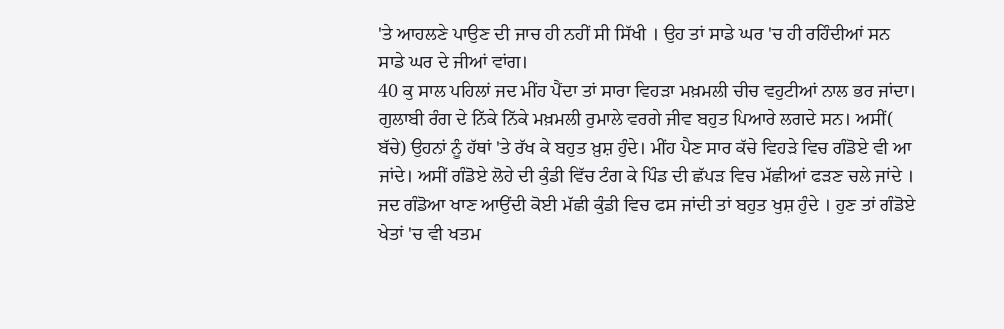'ਤੇ ਆਹਲਣੇ ਪਾਉਣ ਦੀ ਜਾਚ ਹੀ ਨਹੀਂ ਸੀ ਸਿੱਖੀ । ਉਹ ਤਾਂ ਸਾਡੇ ਘਰ 'ਚ ਹੀ ਰਹਿੰਦੀਆਂ ਸਨ ਸਾਡੇ ਘਰ ਦੇ ਜੀਆਂ ਵਾਂਗ।
40 ਕੁ ਸਾਲ ਪਹਿਲਾਂ ਜਦ ਮੀਂਹ ਪੈਂਦਾ ਤਾਂ ਸਾਰਾ ਵਿਹੜਾ ਮਖ਼ਮਲੀ ਚੀਚ ਵਹੁਟੀਆਂ ਨਾਲ ਭਰ ਜਾਂਦਾ। ਗੁਲਾਬੀ ਰੰਗ ਦੇ ਨਿੱਕੇ ਨਿੱਕੇ ਮਖ਼ਮਲੀ ਰੁਮਾਲੇ ਵਰਗੇ ਜੀਵ ਬਹੁਤ ਪਿਆਰੇ ਲਗਦੇ ਸਨ। ਅਸੀਂ( ਬੱਚੇ) ਉਹਨਾਂ ਨੂੰ ਹੱਥਾਂ 'ਤੇ ਰੱਖ ਕੇ ਬਹੁਤ ਖ਼ੁਸ਼ ਹੁੰਦੇ। ਮੀਂਹ ਪੈਣ ਸਾਰ ਕੱਚੇ ਵਿਹੜੇ ਵਿਚ ਗੰਡੋਏ ਵੀ ਆ ਜਾਂਦੇ। ਅਸੀਂ ਗੰਡੋਏ ਲੋਹੇ ਦੀ ਕੁੰਡੀ ਵਿੱਚ ਟੰਗ ਕੇ ਪਿੰਡ ਦੀ ਛੱਪੜ ਵਿਚ ਮੱਛੀਆਂ ਫੜਣ ਚਲੇ ਜਾਂਦੇ । ਜਦ ਗੰਡੋਆ ਖਾਣ ਆਉਂਦੀ ਕੋਈ ਮੱਛੀ ਕੁੰਡੀ ਵਿਚ ਫਸ ਜਾਂਦੀ ਤਾਂ ਬਹੁਤ ਖੁਸ਼ ਹੁੰਦੇ । ਹੁਣ ਤਾਂ ਗੰਡੋਏ ਖੇਤਾਂ 'ਚ ਵੀ ਖਤਮ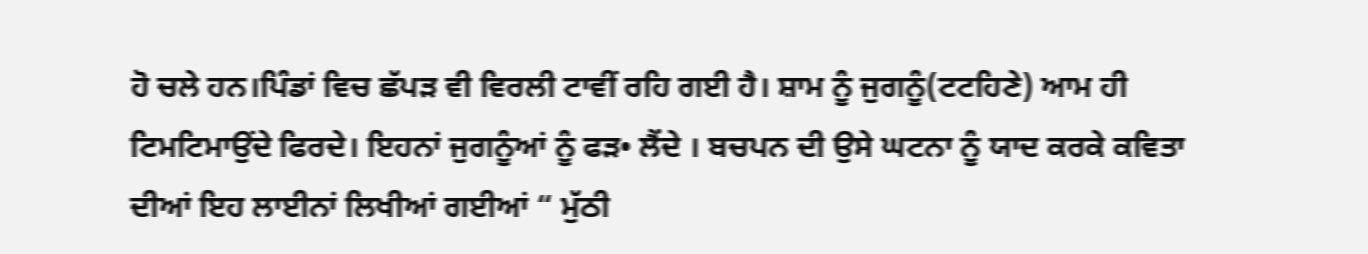ਹੋ ਚਲੇ ਹਨ।ਪਿੰਡਾਂ ਵਿਚ ਛੱਪੜ ਵੀ ਵਿਰਲੀ ਟਾਵੀਂ ਰਹਿ ਗਈ ਹੈ। ਸ਼ਾਮ ਨੂੰ ਜੁਗਨੂੰ(ਟਟਹਿਣੇ) ਆਮ ਹੀ ਟਿਮਟਿਮਾਉਂਦੇ ਫਿਰਦੇ। ਇਹਨਾਂ ਜੁਗਨੂੰਆਂ ਨੂੰ ਫੜ• ਲੈਂਦੇ । ਬਚਪਨ ਦੀ ਉਸੇ ਘਟਨਾ ਨੂੰ ਯਾਦ ਕਰਕੇ ਕਵਿਤਾ ਦੀਆਂ ਇਹ ਲਾਈਨਾਂ ਲਿਖੀਆਂ ਗਈਆਂ “ ਮੁੱਠੀ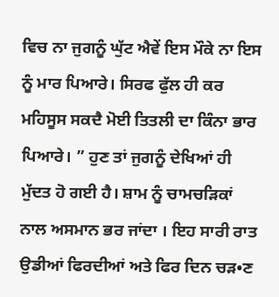ਵਿਚ ਨਾ ਜੁਗਨੂੰ ਘੁੱਟ ਐਵੇਂ ਇਸ ਮੌਕੇ ਨਾ ਇਸ ਨੂੰ ਮਾਰ ਪਿਆਰੇ। ਸਿਰਫ ਫੁੱਲ ਹੀ ਕਰ ਮਹਿਸੂਸ ਸਕਦੈ ਮੋਈ ਤਿਤਲੀ ਦਾ ਕਿੰਨਾ ਭਾਰ ਪਿਆਰੇ। ” ਹੁਣ ਤਾਂ ਜੁਗਨੂੰ ਦੇਖਿਆਂ ਹੀ ਮੁੱਦਤ ਹੋ ਗਈ ਹੈ। ਸ਼ਾਮ ਨੂੰ ਚਾਮਚੜਿਕਾਂ ਨਾਲ ਅਸਮਾਨ ਭਰ ਜਾਂਦਾ । ਇਹ ਸਾਰੀ ਰਾਤ ਉਡੀਆਂ ਫਿਰਦੀਆਂ ਅਤੇ ਫਿਰ ਦਿਨ ਚੜ•ਣ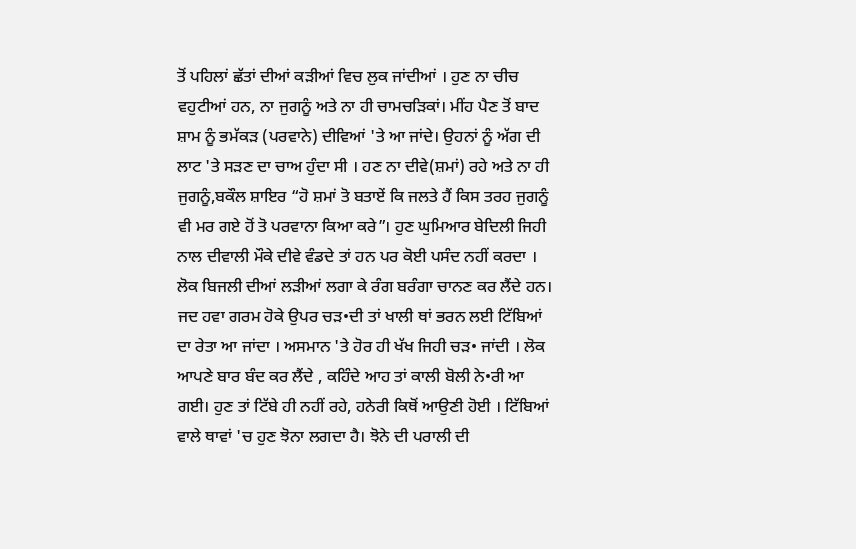ਤੋਂ ਪਹਿਲਾਂ ਛੱਤਾਂ ਦੀਆਂ ਕੜੀਆਂ ਵਿਚ ਲੁਕ ਜਾਂਦੀਆਂ । ਹੁਣ ਨਾ ਚੀਚ ਵਹੁਟੀਆਂ ਹਨ, ਨਾ ਜੁਗਨੂੰ ਅਤੇ ਨਾ ਹੀ ਚਾਮਚੜਿਕਾਂ। ਮੀਂਹ ਪੈਣ ਤੋਂ ਬਾਦ ਸ਼ਾਮ ਨੂੰ ਭਮੱਕੜ (ਪਰਵਾਨੇ) ਦੀਵਿਆਂ 'ਤੇ ਆ ਜਾਂਦੇ। ਉਹਨਾਂ ਨੂੰ ਅੱਗ ਦੀ ਲਾਟ 'ਤੇ ਸੜਣ ਦਾ ਚਾਅ ਹੁੰਦਾ ਸੀ । ਹਣ ਨਾ ਦੀਵੇ(ਸ਼ਮਾਂ) ਰਹੇ ਅਤੇ ਨਾ ਹੀ ਜੁਗਨੂੰ,ਬਕੌਲ ਸ਼ਾਇਰ “ਹੋ ਸ਼ਮਾਂ ਤੋ ਬਤਾਏਂ ਕਿ ਜਲਤੇ ਹੈਂ ਕਿਸ ਤਰਹ ਜੁਗਨੂੰ ਵੀ ਮਰ ਗਏ ਹੋਂ ਤੋ ਪਰਵਾਨਾ ਕਿਆ ਕਰੇ”। ਹੁਣ ਘੁਮਿਆਰ ਬੇਦਿਲੀ ਜਿਹੀ ਨਾਲ ਦੀਵਾਲੀ ਮੌਕੇ ਦੀਵੇ ਵੰਡਦੇ ਤਾਂ ਹਨ ਪਰ ਕੋਈ ਪਸੰਦ ਨਹੀਂ ਕਰਦਾ । ਲੋਕ ਬਿਜਲੀ ਦੀਆਂ ਲੜੀਆਂ ਲਗਾ ਕੇ ਰੰਗ ਬਰੰਗਾ ਚਾਨਣ ਕਰ ਲੈਂਦੇ ਹਨ।
ਜਦ ਹਵਾ ਗਰਮ ਹੋਕੇ ਉਪਰ ਚੜ•ਦੀ ਤਾਂ ਖਾਲੀ ਥਾਂ ਭਰਨ ਲਈ ਟਿੱਬਿਆਂ ਦਾ ਰੇਤਾ ਆ ਜਾਂਦਾ । ਅਸਮਾਨ 'ਤੇ ਹੋਰ ਹੀ ਖੱਖ ਜਿਹੀ ਚੜ• ਜਾਂਦੀ । ਲੋਕ ਆਪਣੇ ਬਾਰ ਬੰਦ ਕਰ ਲੈਂਦੇ , ਕਹਿੰਦੇ ਆਹ ਤਾਂ ਕਾਲੀ ਬੋਲੀ ਨੇ•ਰੀ ਆ ਗਈ। ਹੁਣ ਤਾਂ ਟਿੱਬੇ ਹੀ ਨਹੀਂ ਰਹੇ, ਹਨੇਰੀ ਕਿਥੋਂ ਆਉਣੀ ਹੋਈ । ਟਿੱਬਿਆਂ ਵਾਲੇ ਥਾਵਾਂ 'ਚ ਹੁਣ ਝੋਨਾ ਲਗਦਾ ਹੈ। ਝੋਨੇ ਦੀ ਪਰਾਲੀ ਦੀ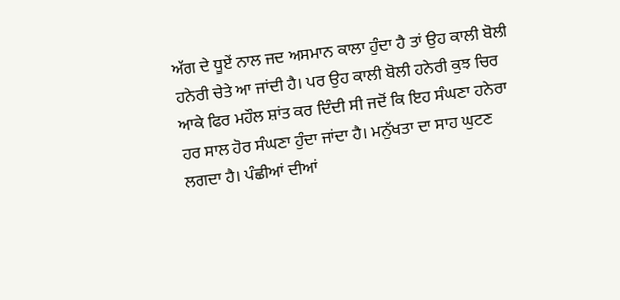ਅੱਗ ਦੇ ਧੂਏਂ ਨਾਲ ਜਦ ਅਸਮਾਨ ਕਾਲਾ ਹੁੰਦਾ ਹੈ ਤਾਂ ਉਹ ਕਾਲੀ ਬੋਲੀ ਹਨੇਰੀ ਚੇਤੇ ਆ ਜਾਂਦੀ ਹੈ। ਪਰ ਉਹ ਕਾਲੀ ਬੋਲੀ ਹਨੇਰੀ ਕੁਝ ਚਿਰ ਆਕੇ ਫਿਰ ਮਹੌਲ ਸ਼ਾਂਤ ਕਰ ਦਿੰਦੀ ਸੀ ਜਦੋਂ ਕਿ ਇਹ ਸੰਘਣਾ ਹਨੇਰਾ ਹਰ ਸਾਲ ਹੋਰ ਸੰਘਣਾ ਹੁੰਦਾ ਜਾਂਦਾ ਹੈ। ਮਨੁੱਖਤਾ ਦਾ ਸਾਹ ਘੁਟਣ ਲਗਦਾ ਹੈ। ਪੰਛੀਆਂ ਦੀਆਂ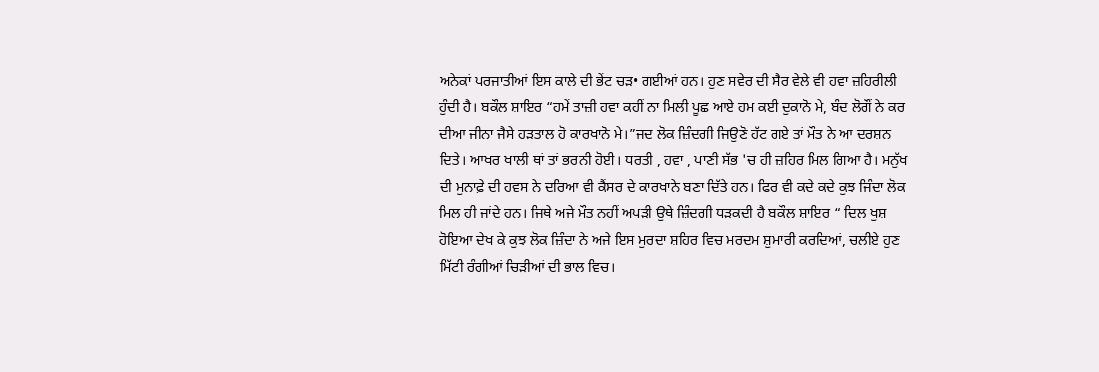ਅਨੇਕਾਂ ਪਰਜਾਤੀਆਂ ਇਸ ਕਾਲੇ ਦੀ ਭੇਂਟ ਚੜ• ਗਈਆਂ ਹਨ। ਹੁਣ ਸਵੇਰ ਦੀ ਸੈਰ ਵੇਲੇ ਵੀ ਹਵਾ ਜ਼ਹਿਰੀਲੀ ਹੁੰਦੀ ਹੈ। ਬਕੌਲ ਸ਼ਾਇਰ “ਹਮੇਂ ਤਾਜ਼ੀ ਹਵਾ ਕਹੀਂ ਨਾ ਮਿਲੀ ਪੂਛ ਆਏ ਹਮ ਕਈ ਦੁਕਾਨੋ ਮੇ, ਬੰਦ ਲੋਗੌਂ ਨੇ ਕਰ ਦੀਆ ਜੀਨਾ ਜੈਸੇ ਹੜਤਾਲ ਹੋ ਕਾਰਖਾਨੋ ਮੇ।”ਜਦ ਲੋਕ ਜ਼ਿੰਦਗੀ ਜਿਉਣੋ ਹੱਟ ਗਏ ਤਾਂ ਮੌਤ ਨੇ ਆ ਦਰਸ਼ਨ ਦਿਤੇ। ਆਖਰ ਖਾਲੀ ਥਾਂ ਤਾਂ ਭਰਨੀ ਹੋਈ। ਧਰਤੀ , ਹਵਾ , ਪਾਣੀ ਸੱਭ 'ਚ ਹੀ ਜ਼ਹਿਰ ਮਿਲ ਗਿਆ ਹੈ। ਮਨੁੱਖ ਦੀ ਮੁਨਾਫ਼ੇ ਦੀ ਹਵਸ ਨੇ ਦਰਿਆ ਵੀ ਕੈਂਸਰ ਦੇ ਕਾਰਖਾਨੇ ਬਣਾ ਦਿੱਤੇ ਹਨ। ਫਿਰ ਵੀ ਕਦੇ ਕਦੇ ਕੁਝ ਜਿੰਦਾ ਲੋਕ ਮਿਲ ਹੀ ਜਾਂਦੇ ਹਨ। ਜਿਥੇ ਅਜੇ ਮੌਤ ਨਹੀਂ ਅਪੜੀ ਉਥੇ ਜ਼ਿੰਦਗੀ ਧੜਕਦੀ ਹੈ ਬਕੌਲ ਸ਼ਾਇਰ “ ਦਿਲ ਖੁਸ਼ ਹੋਇਆ ਦੇਖ ਕੇ ਕੁਝ ਲੋਕ ਜ਼ਿੰਦਾ ਨੇ ਅਜੇ ਇਸ ਮੁਰਦਾ ਸ਼ਹਿਰ ਵਿਚ ਮਰਦਮ ਸ਼ੁਮਾਰੀ ਕਰਦਿਆਂ, ਚਲੀਏ ਹੁਣ ਮਿੱਟੀ ਰੰਗੀਆਂ ਚਿੜੀਆਂ ਦੀ ਭਾਲ ਵਿਚ।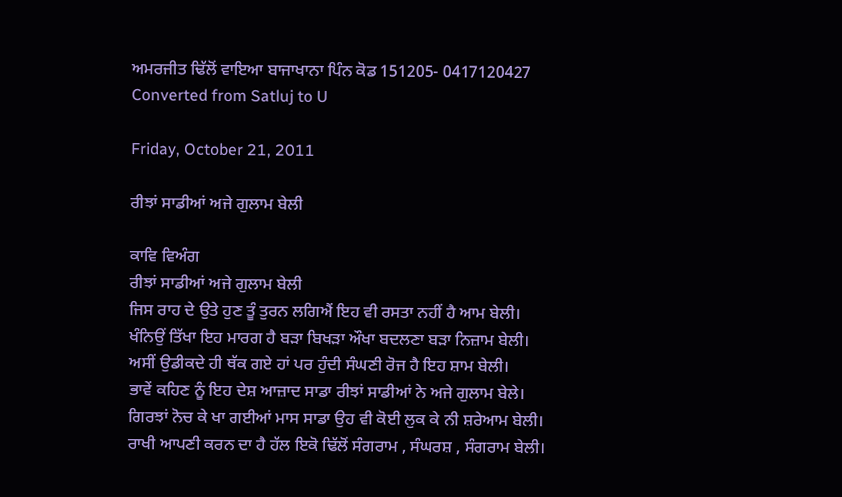ਅਮਰਜੀਤ ਢਿੱਲੋਂ ਵਾਇਆ ਬਾਜਾਖਾਨਾ ਪਿੰਨ ਕੋਡ 151205- 0417120427
Converted from Satluj to U

Friday, October 21, 2011

ਰੀਝਾਂ ਸਾਡੀਆਂ ਅਜੇ ਗੁਲਾਮ ਬੇਲੀ

ਕਾਵਿ ਵਿਅੰਗ
ਰੀਝਾਂ ਸਾਡੀਆਂ ਅਜੇ ਗੁਲਾਮ ਬੇਲੀ
ਜਿਸ ਰਾਹ ਦੇ ਉਤੇ ਹੁਣ ਤੂੰ ਤੁਰਨ ਲਗਿਐਂ ਇਹ ਵੀ ਰਸਤਾ ਨਹੀਂ ਹੈ ਆਮ ਬੇਲੀ।
ਖੰਨਿਉਂ ਤਿੱਖਾ ਇਹ ਮਾਰਗ ਹੈ ਬੜਾ ਬਿਖੜਾ ਔਖਾ ਬਦਲਣਾ ਬੜਾ ਨਿਜ਼ਾਮ ਬੇਲੀ।
ਅਸੀਂ ਉਡੀਕਦੇ ਹੀ ਥੱਕ ਗਏ ਹਾਂ ਪਰ ਹੁੰਦੀ ਸੰਘਣੀ ਰੋਜ ਹੈ ਇਹ ਸ਼ਾਮ ਬੇਲੀ।
ਭਾਵੇਂ ਕਹਿਣ ਨੂੰ ਇਹ ਦੇਸ਼ ਆਜ਼ਾਦ ਸਾਡਾ ਰੀਝਾਂ ਸਾਡੀਆਂ ਨੇ ਅਜੇ ਗੁਲਾਮ ਬੇਲੇ।
ਗਿਰਝਾਂ ਨੋਚ ਕੇ ਖਾ ਗਈਆਂ ਮਾਸ ਸਾਡਾ ਉਹ ਵੀ ਕੋਈ ਲੁਕ ਕੇ ਨੀ ਸ਼ਰੇਆਮ ਬੇਲੀ।
ਰਾਖੀ ਆਪਣੀ ਕਰਨ ਦਾ ਹੈ ਹੱਲ ਇਕੋ ਢਿੱਲੋਂ ਸੰਗਰਾਮ , ਸੰਘਰਸ਼ , ਸੰਗਰਾਮ ਬੇਲੀ।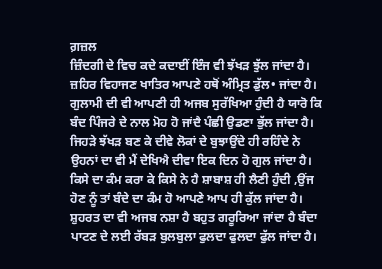ਗ਼ਜ਼ਲ
ਜ਼ਿੰਦਗੀ ਦੇ ਵਿਚ ਕਦੇ ਕਦਾਈਂ ਇੰਜ ਵੀ ਝੱਖੜ ਝੁੱਲ ਜਾਂਦਾ ਹੈ।
ਜ਼ਹਿਰ ਵਿਹਾਜਣ ਖਾਤਿਰ ਆਪਣੇ ਹਥੋਂ ਅੰਮ੍ਰਿਤ ਡੁੱਲ• ਜਾਂਦਾ ਹੈ।
ਗੁਲਾਮੀ ਦੀ ਵੀ ਆਪਣੀ ਹੀ ਅਜਬ ਸੁਰੱਖਿਆ ਹੁੰਦੀ ਹੈ ਯਾਰੋ ਕਿ
ਬੰਦ ਪਿੰਜਰੇ ਦੇ ਨਾਲ ਮੋਹ ਹੋ ਜਾਂਦੈ ਪੰਛੀ ਉਡਣਾ ਭੁੱਲ ਜਾਂਦਾ ਹੈ।
ਜਿਹੜੇ ਝੱਖੜ ਬਣ ਕੇ ਦੀਵੇ ਲੋਕਾਂ ਦੇ ਬੁਝਾਉਂਦੇ ਹੀ ਰਹਿੰਦੇ ਨੇ
ਉਹਨਾਂ ਦਾ ਵੀ ਮੈਂ ਦੇਖਿਐ ਦੀਵਾ ਇਕ ਦਿਨ ਹੋ ਗੁਲ ਜਾਂਦਾ ਹੈ।
ਕਿਸੇ ਦਾ ਕੰਮ ਕਰਾ ਕੇ ਕਿਸੇ ਨੇ ਹੈ ਸ਼ਾਬਾਸ਼ ਹੀ ਲੈਣੀ ਹੁੰਦੀ ,ਉਂਜ
ਹੋਣ ਨੂੰ ਤਾਂ ਬੰਦੇ ਦਾ ਕੰਮ ਹੋ ਆਪਣੇ ਆਪ ਹੀ ਕੁੱਲ ਜਾਂਦਾ ਹੈ।
ਸ਼ੁਹਰਤ ਦਾ ਵੀ ਅਜਬ ਨਸ਼ਾ ਹੈ ਬਹੁਤ ਗਰੂਰਿਆ ਜਾਂਦਾ ਹੈ ਬੰਦਾ
ਪਾਟਣ ਦੇ ਲਈ ਰੱਬੜ ਬੁਲਬੁਲਾ ਫੁਲਦਾ ਫੁਲਦਾ ਫੁੱਲ ਜਾਂਦਾ ਹੈ।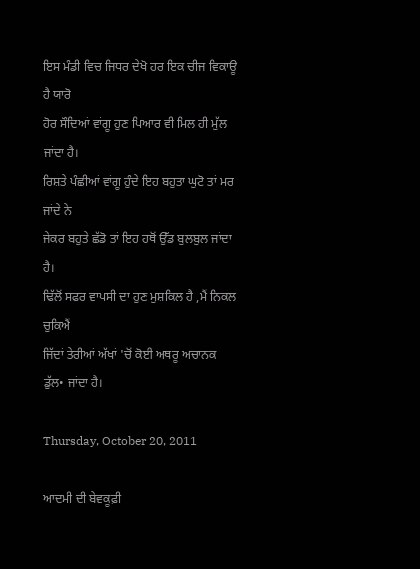ਇਸ ਮੰਡੀ ਵਿਚ ਜਿਧਰ ਦੇਖੋ ਹਰ ਇਕ ਚੀਜ ਵਿਕਾਊ ਹੈ ਯਾਰੋ
ਹੋਰ ਸੌਦਿਆਂ ਵਾਂਗੂ ਹੁਣ ਪਿਆਰ ਵੀ ਮਿਲ ਹੀ ਮੁੱਲ ਜਾਂਦਾ ਹੈ।
ਰਿਸ਼ਤੇ ਪੰਛੀਆਂ ਵਾਂਗੂ ਹੁੰਦੇ ਇਹ ਬਹੁਤਾ ਘੁਟੋ ਤਾਂ ਮਰ ਜਾਂਦੇ ਨੇ
ਜੇਕਰ ਬਹੁਤੇ ਛੱਡੋ ਤਾਂ ਇਹ ਹਥੋਂ ਉੱਡ ਬੁਲਬੁਲ ਜਾਂਦਾ ਹੈ।
ਢਿੱਲੋਂ ਸਫਰ ਵਾਪਸੀ ਦਾ ਹੁਣ ਮੁਸ਼ਕਿਲ ਹੈ ,ਮੈਂ ਨਿਕਲ ਚੁਕਿਐਂ
ਜਿੱਦਾਂ ਤੇਰੀਆਂ ਅੱਖਾਂ 'ਚੋਂ ਕੋਈ ਅਥਰੂ ਅਚਾਨਕ ਡੁੱਲ• ਜਾਂਦਾ ਹੈ।

Thursday, October 20, 2011

ਆਦਮੀ ਦੀ ਬੇਵਕੂਫ਼ੀ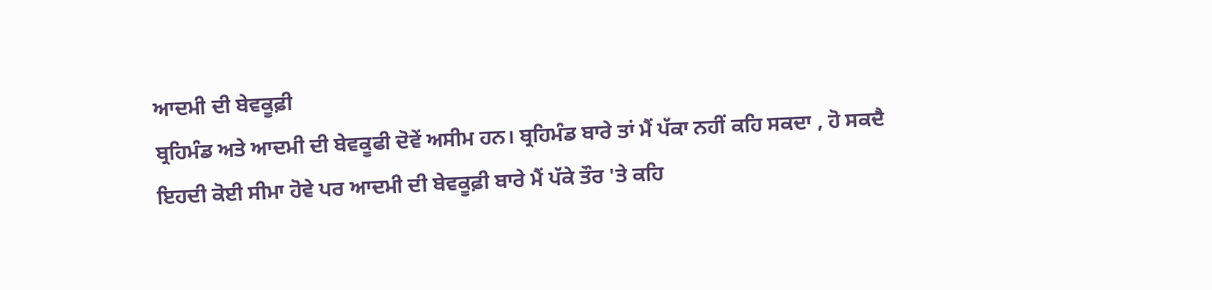ਆਦਮੀ ਦੀ ਬੇਵਕੂਫ਼ੀ
ਬ੍ਰਹਿਮੰਡ ਅਤੇ ਆਦਮੀ ਦੀ ਬੇਵਕੂਫੀ ਦੋਵੇਂ ਅਸੀਮ ਹਨ। ਬ੍ਰਹਿਮੰਡ ਬਾਰੇ ਤਾਂ ਮੈਂ ਪੱਕਾ ਨਹੀਂ ਕਹਿ ਸਕਦਾ , ਹੋ ਸਕਦੈ ਇਹਦੀ ਕੋਈ ਸੀਮਾ ਹੋਵੇ ਪਰ ਆਦਮੀ ਦੀ ਬੇਵਕੂਫ਼ੀ ਬਾਰੇ ਮੈਂ ਪੱਕੇ ਤੌਰ 'ਤੇ ਕਹਿ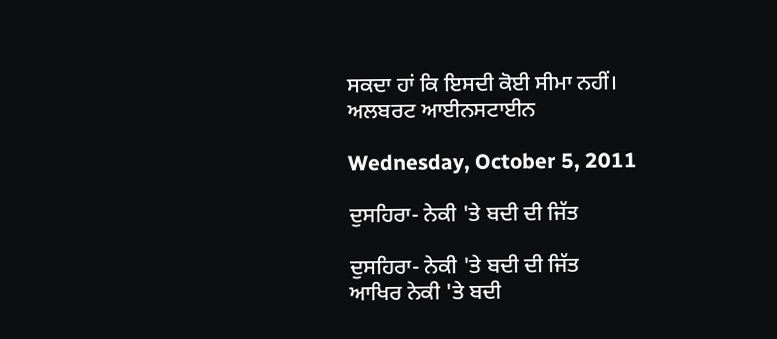ਸਕਦਾ ਹਾਂ ਕਿ ਇਸਦੀ ਕੋਈ ਸੀਮਾ ਨਹੀਂ।
ਅਲਬਰਟ ਆਈਨਸਟਾਈਨ

Wednesday, October 5, 2011

ਦੁਸਹਿਰਾ- ਨੇਕੀ 'ਤੇ ਬਦੀ ਦੀ ਜਿੱਤ

ਦੁਸਹਿਰਾ- ਨੇਕੀ 'ਤੇ ਬਦੀ ਦੀ ਜਿੱਤ
ਆਖਿਰ ਨੇਕੀ 'ਤੇ ਬਦੀ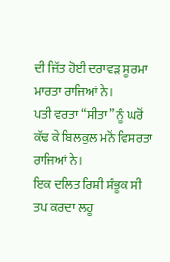ਦੀ ਜਿੱਤ ਹੋਈ ਦਰਾਵੜ ਸੂਰਮਾ ਮਾਰਤਾ ਰਾਜਿਆਂ ਨੇ।
ਪਤੀ ਵਰਤਾ “ਸੀਤਾ” ਨੂੰ ਘਰੋਂ ਕੱਢ ਕੇ ਬਿਲਕੁਲ ਮਨੋਂ ਵਿਸਰਤਾ ਰਾਜਿਆਂ ਨੇ।
ਇਕ ਦਲਿਤ ਰਿਸ਼ੀ ਸ਼ੰਭੂਕ ਸੀ ਤਪ ਕਰਦਾ ਲਹੂ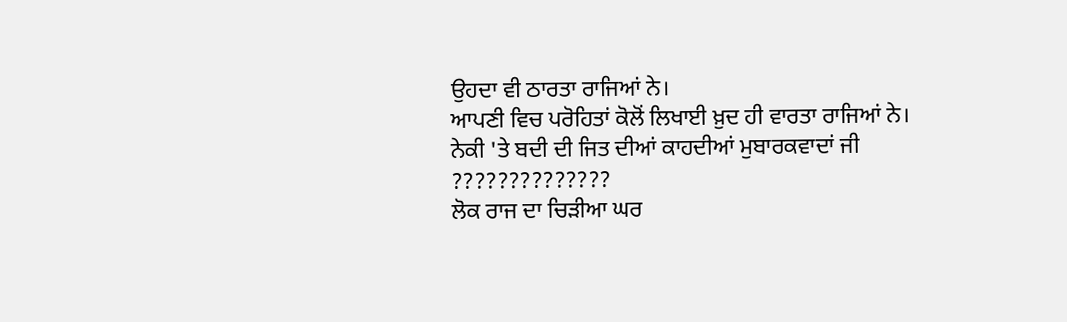ਉਹਦਾ ਵੀ ਠਾਰਤਾ ਰਾਜਿਆਂ ਨੇ।
ਆਪਣੀ ਵਿਚ ਪਰੋਹਿਤਾਂ ਕੋਲੋਂ ਲਿਖਾਈ ਖ਼ੁਦ ਹੀ ਵਾਰਤਾ ਰਾਜਿਆਂ ਨੇ।
ਨੇਕੀ 'ਤੇ ਬਦੀ ਦੀ ਜਿਤ ਦੀਆਂ ਕਾਹਦੀਆਂ ਮੁਬਾਰਕਵਾਦਾਂ ਜੀ ??????????????
ਲੋਕ ਰਾਜ ਦਾ ਚਿੜੀਆ ਘਰ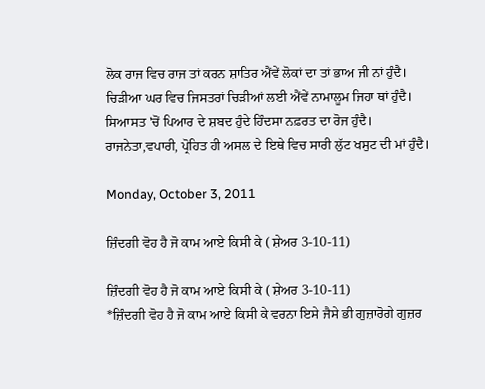ਲੋਕ ਰਾਜ ਵਿਚ ਰਾਜ ਤਾਂ ਕਰਨ ਸ਼ਾਤਿਰ ਐਂਵੇਂ ਲੋਕਾਂ ਦਾ ਤਾਂ ਭਾਅ ਜੀ ਨਾਂ ਹੁੰਦੈ।
ਚਿੜੀਆ ਘਰ ਵਿਚ ਜਿਸਤਰਾਂ ਚਿੜੀਆਂ ਲਈ ਐਂਵੇਂ ਨਾਮਾਲੂਮ ਜਿਹਾ ਥਾਂ ਹੁੰਦੈ।
ਸਿਆਸਤ 'ਚੋਂ ਪਿਆਰ ਦੇ ਸ਼ਬਦ ਹੁੰਦੇ ਹਿੰਦਸਾ ਨਫ਼ਰਤ ਦਾ ਰੋਜ ਹੁੰਦੈ।
ਰਾਜਨੇਤਾ,ਵਪਾਰੀ, ਪ੍ਰੋਹਿਤ ਹੀ ਅਸਲ ਦੇ ਇਥੇ ਵਿਚ ਸਾਰੀ ਲੁੱਟ ਖਸੁਟ ਦੀ ਮਾਂ ਹੁੰਦੈ।

Monday, October 3, 2011

ਜ਼ਿੰਦਗੀ ਵੋਹ ਹੈ ਜੋ ਕਾਮ ਆਏ ਕਿਸੀ ਕੇ ( ਸ਼ੇਅਰ 3-10-11)

ਜ਼ਿੰਦਗੀ ਵੋਹ ਹੈ ਜੋ ਕਾਮ ਆਏ ਕਿਸੀ ਕੇ ( ਸ਼ੇਅਰ 3-10-11)
*ਜ਼ਿੰਦਗੀ ਵੋਹ ਹੈ ਜੋ ਕਾਮ ਆਏ ਕਿਸੀ ਕੇ ਵਰਨਾ ਇਸੇ ਜੈਸੇ ਭੀ ਗੁਜ਼ਾਰੋਗੇ ਗੁਜ਼ਰ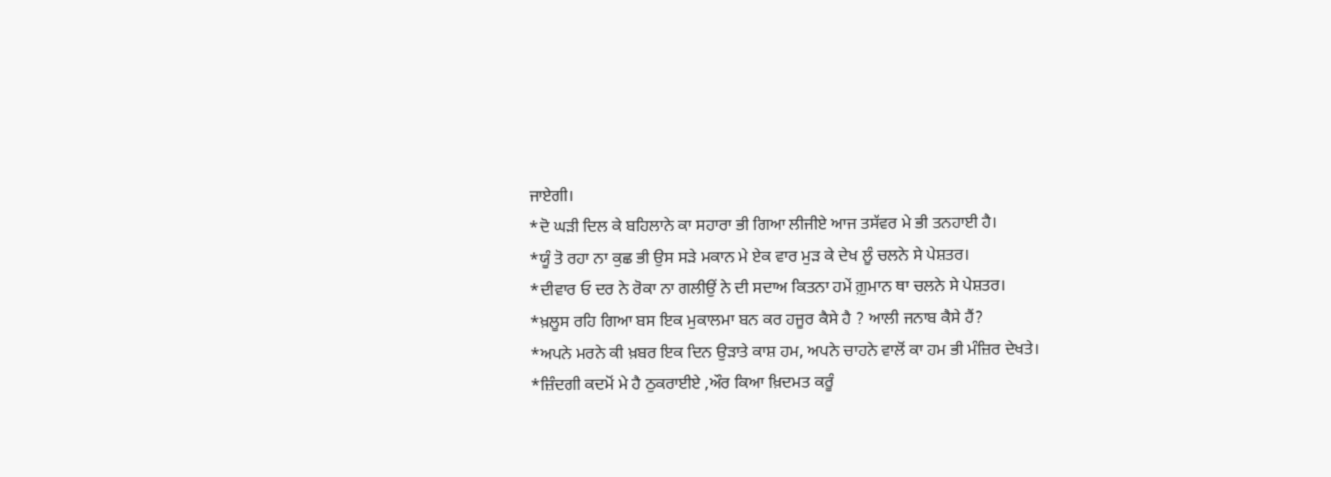ਜਾਏਗੀ।
*ਦੋ ਘੜੀ ਦਿਲ ਕੇ ਬਹਿਲਾਨੇ ਕਾ ਸਹਾਰਾ ਭੀ ਗਿਆ ਲੀਜੀਏ ਆਜ ਤਸੱਵਰ ਮੇ ਭੀ ਤਨਹਾਈ ਹੈ।
*ਯੂੰ ਤੋ ਰਹਾ ਨਾ ਕੁਛ ਭੀ ਉਸ ਸੜੇ ਮਕਾਨ ਮੇ ਏਕ ਵਾਰ ਮੁੜ ਕੇ ਦੇਖ ਲੂੰ ਚਲਨੇ ਸੇ ਪੇਸ਼ਤਰ।
*ਦੀਵਾਰ ਓ ਦਰ ਨੇ ਰੋਕਾ ਨਾ ਗਲੀਉਂ ਨੇ ਦੀ ਸਦਾਅ ਕਿਤਨਾ ਹਮੇਂ ਗ਼ੁਮਾਨ ਥਾ ਚਲਨੇ ਸੇ ਪੇਸ਼ਤਰ।
*ਖ਼ਲੂਸ ਰਹਿ ਗਿਆ ਬਸ ਇਕ ਮੁਕਾਲਮਾ ਬਨ ਕਰ ਹਜੂਰ ਕੈਸੇ ਹੈ ? ਆਲੀ ਜਨਾਬ ਕੈਸੇ ਹੈਂ?
*ਅਪਨੇ ਮਰਨੇ ਕੀ ਖ਼ਬਰ ਇਕ ਦਿਨ ਉੜਾਤੇ ਕਾਸ਼ ਹਮ, ਅਪਨੇ ਚਾਹਨੇ ਵਾਲੋਂ ਕਾ ਹਮ ਭੀ ਮੰਜ਼ਿਰ ਦੇਖਤੇ।
*ਜ਼ਿੰਦਗੀ ਕਦਮੋਂ ਮੇ ਹੈ ਠੁਕਰਾਈਏ ,ਔਰ ਕਿਆ ਖ਼ਿਦਮਤ ਕਰੂੰ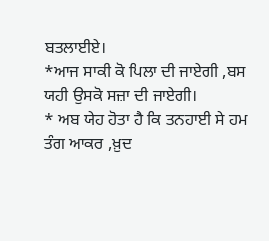ਬਤਲਾਈਏ।
*ਆਜ ਸਾਕੀ ਕੋ ਪਿਲਾ ਦੀ ਜਾਏਗੀ ,ਬਸ ਯਹੀ ਉਸਕੋ ਸਜ਼ਾ ਦੀ ਜਾਏਗੀ।
* ਅਬ ਯੇਹ ਹੋਤਾ ਹੈ ਕਿ ਤਨਹਾਈ ਸੇ ਹਮ ਤੰਗ ਆਕਰ ,ਖ਼ੁਦ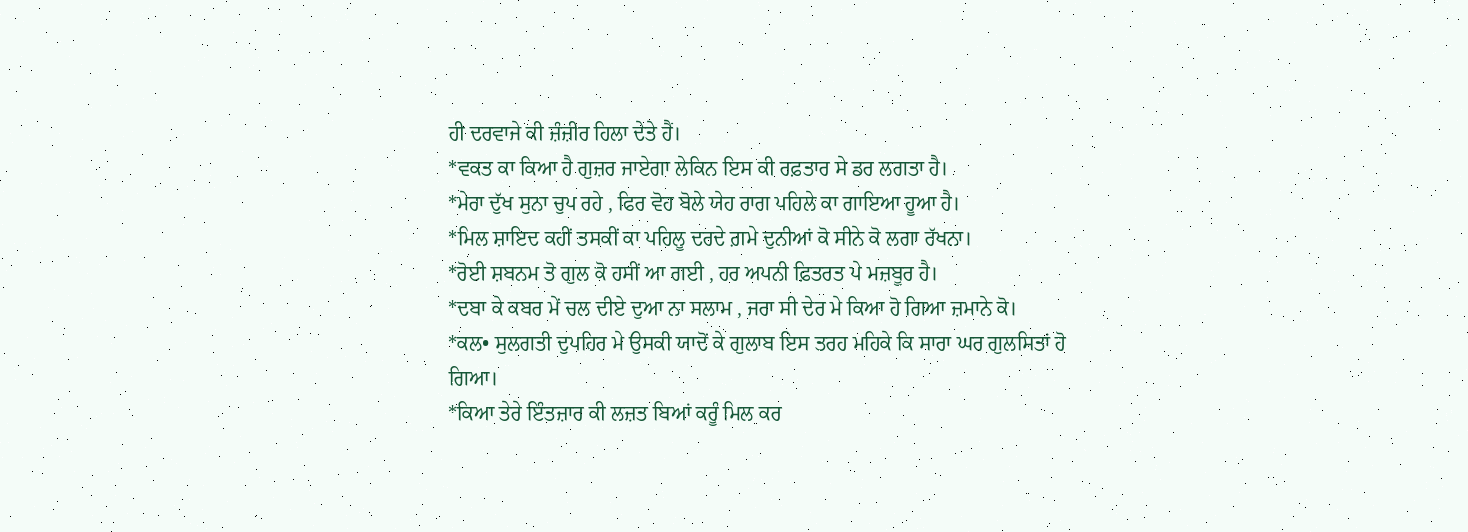ਹੀ ਦਰਵਾਜੇ ਕੀ ਜ਼ੰਜ਼ੀਰ ਹਿਲਾ ਦੇਤੇ ਹੈਂ।
*ਵਕਤ ਕਾ ਕਿਆ ਹੈ ਗੁਜ਼ਰ ਜਾਏਗਾ ਲੇਕਿਨ ਇਸ ਕੀ ਰਫ਼ਤਾਰ ਸੇ ਡਰ ਲਗਤਾ ਹੈ।
*ਮੇਰਾ ਦੁੱਖ ਸੁਨਾ ਚੁਪ ਰਹੇ , ਫਿਰ ਵੋਹ ਬੋਲੇ ਯੇਹ ਰਾਗ ਪਹਿਲੇ ਕਾ ਗਾਇਆ ਹੂਆ ਹੈ।
*ਮਿਲ ਸ਼ਾਇਦ ਕਹੀਂ ਤਸਕੀਂ ਕਾ ਪਹਿਲੂ ਦਰਦੇ ਗ਼ਮੇ ਦੁਨੀਆਂ ਕੋ ਸੀਨੇ ਕੋ ਲਗਾ ਰੱਖਨਾ।
*ਰੋਈ ਸ਼ਬਨਮ ਤੋ ਗੁਲ ਕੋ ਹਸੀਂ ਆ ਗਈ , ਹਰ ਅਪਨੀ ਫ਼ਿਤਰਤ ਪੇ ਮਜ਼ਬੂਰ ਹੈ।
*ਦਬਾ ਕੇ ਕਬਰ ਮੇਂ ਚਲ ਦੀਏ ਦੁਆ ਨਾ ਸਲਾਮ , ਜਰਾ ਸੀ ਦੇਰ ਮੇ ਕਿਆ ਹੋ ਗਿਆ ਜ਼ਮਾਨੇ ਕੋ।
*ਕਲ• ਸੁਲਗਤੀ ਦੁਪਹਿਰ ਮੇ ਉਸਕੀ ਯਾਦੋਂ ਕੇ ਗੁਲਾਬ ਇਸ ਤਰਹ ਮਹਿਕੇ ਕਿ ਸਾਰਾ ਘਰ ਗੁਲਸਿਤਾਂ ਹੋ
ਗਿਆ।
*ਕਿਆ ਤੇਰੇ ਇੰਤਜ਼ਾਰ ਕੀ ਲਜ਼ਤ ਬਿਆਂ ਕਰੂੰ ਮਿਲ ਕਰ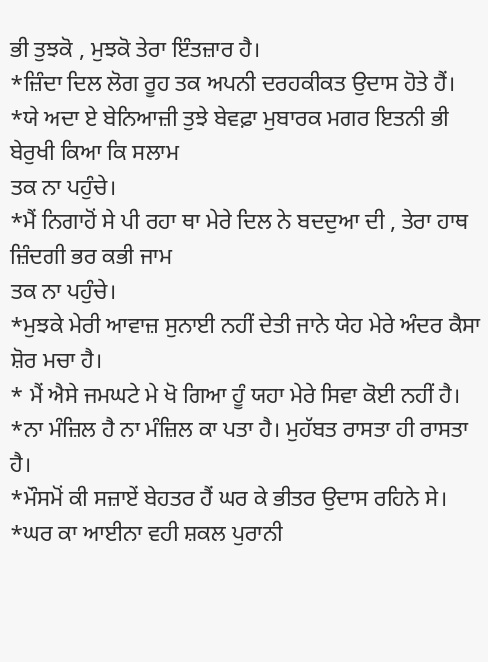ਭੀ ਤੁਝਕੋ , ਮੁਝਕੋ ਤੇਰਾ ਇੰਤਜ਼ਾਰ ਹੈ।
*ਜ਼ਿੰਦਾ ਦਿਲ ਲੋਗ ਰੂਹ ਤਕ ਅਪਨੀ ਦਰਹਕੀਕਤ ਉਦਾਸ ਹੋਤੇ ਹੈਂ।
*ਯੇ ਅਦਾ ਏ ਬੇਨਿਆਜ਼ੀ ਤੁਝੇ ਬੇਵਫ਼ਾ ਮੁਬਾਰਕ ਮਗਰ ਇਤਨੀ ਭੀ ਬੇਰੁਖੀ ਕਿਆ ਕਿ ਸਲਾਮ
ਤਕ ਨਾ ਪਹੁੰਚੇ।
*ਮੈਂ ਨਿਗਾਹੋਂ ਸੇ ਪੀ ਰਹਾ ਥਾ ਮੇਰੇ ਦਿਲ ਨੇ ਬਦਦੁਆ ਦੀ , ਤੇਰਾ ਹਾਥ ਜ਼ਿੰਦਗੀ ਭਰ ਕਭੀ ਜਾਮ
ਤਕ ਨਾ ਪਹੁੰਚੇ।
*ਮੁਝਕੇ ਮੇਰੀ ਆਵਾਜ਼ ਸੁਨਾਈ ਨਹੀਂ ਦੇਤੀ ਜਾਨੇ ਯੇਹ ਮੇਰੇ ਅੰਦਰ ਕੈਸਾ ਸ਼ੋਰ ਮਚਾ ਹੈ।
* ਮੈਂ ਐਸੇ ਜਮਘਟੇ ਮੇ ਖੋ ਗਿਆ ਹੂੰ ਯਹਾ ਮੇਰੇ ਸਿਵਾ ਕੋਈ ਨਹੀਂ ਹੈ।
*ਨਾ ਮੰਜ਼ਿਲ ਹੈ ਨਾ ਮੰਜ਼ਿਲ ਕਾ ਪਤਾ ਹੈ। ਮੁਹੱਬਤ ਰਾਸਤਾ ਹੀ ਰਾਸਤਾ ਹੈ।
*ਮੌਸਮੋਂ ਕੀ ਸਜ਼ਾਏਂ ਬੇਹਤਰ ਹੈਂ ਘਰ ਕੇ ਭੀਤਰ ਉਦਾਸ ਰਹਿਨੇ ਸੇ।
*ਘਰ ਕਾ ਆਈਨਾ ਵਹੀ ਸ਼ਕਲ ਪੁਰਾਨੀ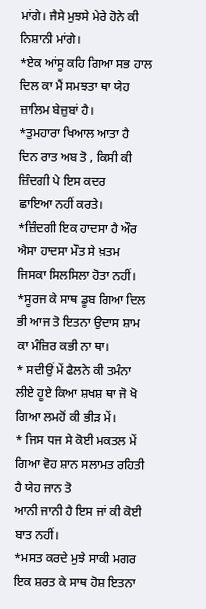ਮਾਂਗੇ। ਜੈਸੇ ਮੁਝਸੇ ਮੇਰੇ ਹੋਨੇ ਕੀ ਨਿਸ਼ਾਨੀ ਮਾਂਗੇ।
*ਏਕ ਆਂਸੂ ਕਹਿ ਗਿਆ ਸਭ ਹਾਲ ਦਿਲ ਕਾ ਮੈਂ ਸਮਝਤਾ ਥਾ ਯੇਹ ਜ਼ਾਲਿਮ ਬੇਜ਼ੁਬਾਂ ਹੈ।
*ਤੁਮਹਾਰਾ ਖਿਆਲ ਆਤਾ ਹੈ ਦਿਨ ਰਾਤ ਅਬ ਤੋ , ਕਿਸੀ ਕੀ ਜ਼ਿੰਦਗੀ ਪੇ ਇਸ ਕਦਰ
ਛਾਇਆ ਨਹੀਂ ਕਰਤੇ।
*ਜ਼ਿੰਦਗੀ ਇਕ ਹਾਦਸਾ ਹੈ ਔਰ ਐਸਾ ਹਾਦਸਾ ਮੌਤ ਸੇ ਖ਼ਤਮ ਜਿਸਕਾ ਸਿਲਸਿਲਾ ਹੋਤਾ ਨਹੀਂ।
*ਸੂਰਜ ਕੇ ਸਾਥ ਡੂਬ ਗਿਆ ਦਿਲ ਭੀ ਆਜ ਤੋ ਇਤਨਾ ਉਦਾਸ ਸ਼ਾਮ ਕਾ ਮੰਜ਼ਿਰ ਕਭੀ ਨਾ ਥਾ।
* ਸਦੀਉਂ ਮੇਂ ਫੈਲਨੇ ਕੀ ਤਮੰਨਾ ਲੀਏ ਹੂਏ ਕਿਆ ਸ਼ਖਸ਼ ਥਾ ਜੋ ਖੋ ਗਿਆ ਲਮਹੋਂ ਕੀ ਭੀੜ ਮੇਂ।
* ਜਿਸ ਧਜ ਸੇ ਕੋਈ ਮਕਤਲ ਮੇਂ ਗਿਆ ਵੋਹ ਸ਼ਾਨ ਸਲਾਮਤ ਰਹਿਤੀ ਹੈ ਯੇਹ ਜਾਨ ਤੋ
ਆਨੀ ਜਾਨੀ ਹੈ ਇਸ ਜਾਂ ਕੀ ਕੋਈ ਬਾਤ ਨਹੀਂ।
*ਮਸਤ ਕਰਦੇ ਮੁਝੇ ਸਾਕੀ ਮਗਰ ਇਕ ਸ਼ਰਤ ਕੇ ਸਾਥ ਹੋਸ਼ ਇਤਨਾ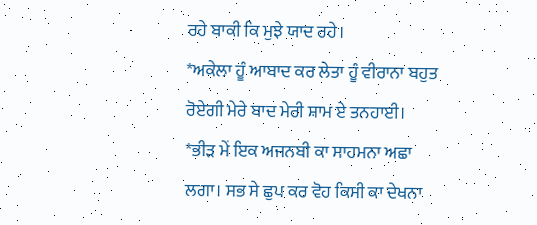ਰਹੇ ਬਾਕੀ ਕਿ ਮੁਝੇ ਯਾਦ ਰਹੇ।
*ਅਕੇਲਾ ਹੂੰ ਆਬਾਦ ਕਰ ਲੇਤਾ ਹੂੰ ਵੀਰਾਨਾ ਬਹੁਤ ਰੋਏਗੀ ਮੇਰੇ ਬਾਦ ਮੇਰੀ ਸ਼ਾਮ ਏ ਤਨਹਾਈ।
*ਭੀੜ ਮੇਂ ਇਕ ਅਜਨਬੀ ਕਾ ਸਾਹਮਨਾ ਅਛਾ ਲਗਾ। ਸਭ ਸੇ ਛੁਪ ਕਰ ਵੋਹ ਕਿਸੀ ਕਾ ਦੇਖਨਾ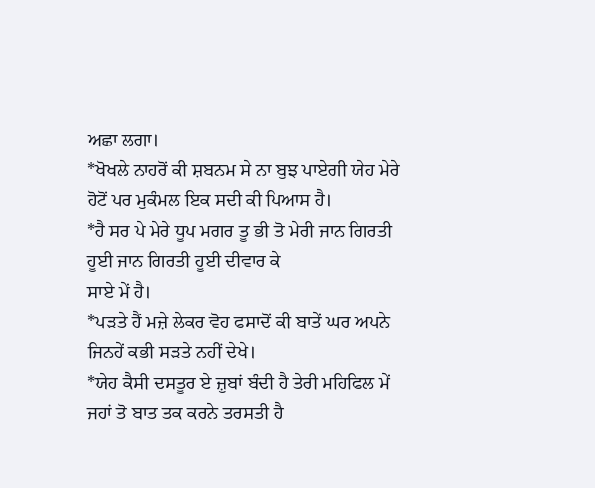ਅਛਾ ਲਗਾ।
*ਖੋਖਲੇ ਨਾਹਰੋਂ ਕੀ ਸ਼ਬਨਮ ਸੇ ਨਾ ਬੁਝ ਪਾਏਗੀ ਯੇਹ ਮੇਰੇ ਹੋਟੋਂ ਪਰ ਮੁਕੰਮਲ ਇਕ ਸਦੀ ਕੀ ਪਿਆਸ ਹੈ।
*ਹੈ ਸਰ ਪੇ ਮੇਰੇ ਧੂਪ ਮਗਰ ਤੂ ਭੀ ਤੋ ਮੇਰੀ ਜਾਨ ਗਿਰਤੀ ਹੂਈ ਜਾਨ ਗਿਰਤੀ ਹੂਈ ਦੀਵਾਰ ਕੇ
ਸਾਏ ਮੇਂ ਹੈ।
*ਪੜਤੇ ਹੈਂ ਮਜ਼ੇ ਲੇਕਰ ਵੋਹ ਫਸਾਦੋਂ ਕੀ ਬਾਤੇਂ ਘਰ ਅਪਨੇ ਜਿਨਹੇਂ ਕਭੀ ਸੜਤੇ ਨਹੀਂ ਦੇਖੇ।
*ਯੇਹ ਕੈਸੀ ਦਸਤੂਰ ਏ ਜ਼ੁਬਾਂ ਬੰਦੀ ਹੈ ਤੇਰੀ ਮਹਿਫਿਲ ਮੇਂ ਜਹਾਂ ਤੋ ਬਾਤ ਤਕ ਕਰਨੇ ਤਰਸਤੀ ਹੈ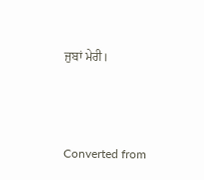ਜੁਬਾਂ ਮੇਰੀ।




Converted from